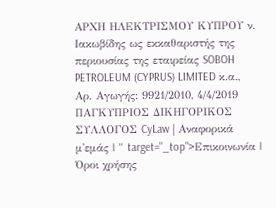ΑΡΧΗ ΗΛΕΚΤΡΙΣΜΟΥ ΚΥΠΡΟΥ ν. Ιακωβίδης ως εκκαθαριστής της περιουσίας της εταιρείας SOBOH PETROLEUM (CYPRUS) LIMITED κ.α., Αρ. Αγωγής: 9921/2010, 4/4/2019 ΠΑΓΚΥΠΡΙΟΣ ΔΙΚΗΓΟΡΙΚΟΣ ΣΥΛΛΟΓΟΣ CyLaw | Αναφορικά μ'εμάς | " target="_top">Επικοινωνία | Όροι χρήσης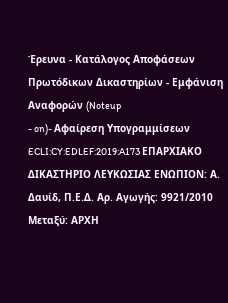Έρευνα - Κατάλογος Αποφάσεων Πρωτόδικων Δικαστηρίων - Εμφάνιση Αναφορών (Noteup
- on)- Αφαίρεση Υπογραμμίσεων ECLI:CY:EDLEF:2019:A173 ΕΠΑΡΧΙΑΚΟ ΔΙΚΑΣΤΗΡΙΟ ΛΕΥΚΩΣΙΑΣ ΕΝΩΠΙΟΝ: Α. Δαυίδ, Π.Ε.Δ. Αρ. Αγωγής: 9921/2010 Μεταξύ: ΑΡΧΗ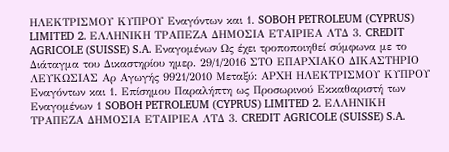ΗΛΕΚΤΡΙΣΜΟΥ ΚΥΠΡΟΥ Εναγόντων και 1. SOBOH PETROLEUM (CYPRUS) LIMITED 2. ΕΛΛΗΝΙΚΗ ΤΡΑΠΕΖΑ ΔΗΜΟΣΙΑ ΕΤΑΙΡΙΕΑ ΛΤΔ 3. CREDIT AGRICOLE (SUISSE) S.A. Εναγομένων Ως έχει τροποποιηθεί σύμφωνα με το Διάταγμα του Δικαστηρίου ημερ. 29/1/2016 ΣΤΟ ΕΠΑΡΧΙΑΚΟ ΔΙΚΑΣΤΗΡΙΟ ΛΕΥΚΩΣΙΑΣ Αρ Αγωγής 9921/2010 Μεταξύ: ΑΡΧΗ ΗΛΕΚΤΡΙΣΜΟΥ ΚΥΠΡΟΥ Εναγόντων και 1. Επίσημου Παραλήπτη ως Προσωρινού Εκκαθαριστή των Εναγομένων 1 SOBOH PETROLEUM (CYPRUS) LIMITED 2. ΕΛΛΗΝΙΚΗ ΤΡΑΠΕΖΑ ΔΗΜΟΣΙΑ ΕΤΑΙΡΙΕΑ ΛΤΔ 3. CREDIT AGRICOLE (SUISSE) S.A.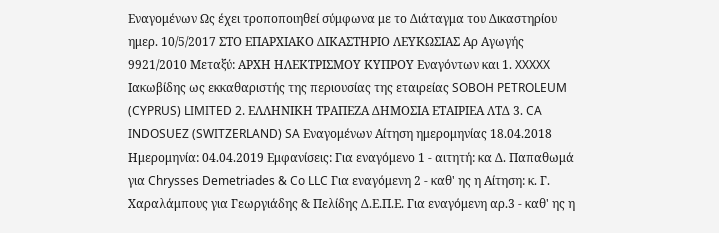Εναγομένων Ως έχει τροποποιηθεί σύμφωνα με το Διάταγμα του Δικαστηρίου ημερ. 10/5/2017 ΣΤΟ ΕΠΑΡΧΙΑΚΟ ΔΙΚΑΣΤΗΡΙΟ ΛΕΥΚΩΣΙΑΣ Αρ Αγωγής 9921/2010 Μεταξύ: ΑΡΧΗ ΗΛΕΚΤΡΙΣΜΟΥ ΚΥΠΡΟΥ Εναγόντων και 1. XXXXX Ιακωβίδης ως εκκαθαριστής της περιουσίας της εταιρείας SOBOH PETROLEUM (CYPRUS) LIMITED 2. ΕΛΛΗΝΙΚΗ ΤΡΑΠΕΖΑ ΔΗΜΟΣΙΑ ΕΤΑΙΡΙΕΑ ΛΤΔ 3. CA INDOSUEZ (SWITZERLAND) SA Εναγομένων Αίτηση ημερομηνίας 18.04.2018 Ημερομηνία: 04.04.2019 Εμφανίσεις: Για εναγόμενο 1 - αιτητή: κα Δ. Παπαθωμά για Chrysses Demetriades & Co LLC Για εναγόμενη 2 - καθ' ης η Αίτηση: κ. Γ. Χαραλάμπους για Γεωργιάδης & Πελίδης Δ.Ε.Π.Ε. Για εναγόμενη αρ.3 - καθ' ης η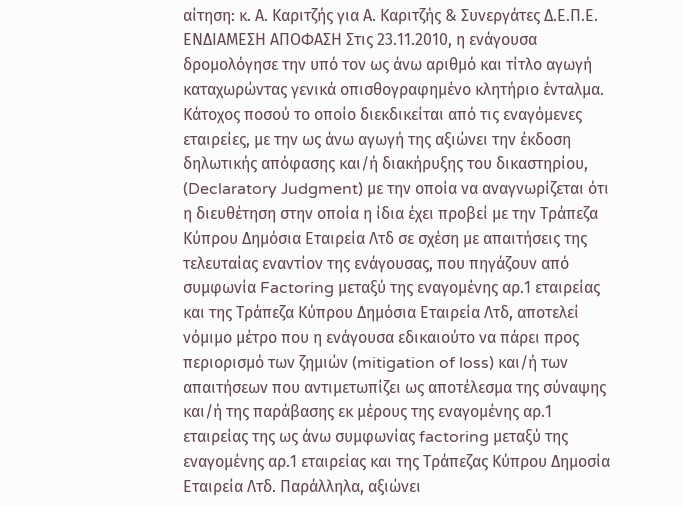αίτηση: κ. Α. Καριτζής για Α. Καριτζής & Συνεργάτες Δ.Ε.Π.Ε. ΕΝΔΙΑΜΕΣΗ ΑΠΟΦΑΣΗ Στις 23.11.2010, η ενάγουσα δρομολόγησε την υπό τον ως άνω αριθμό και τίτλο αγωγή καταχωρώντας γενικά οπισθογραφημένο κλητήριο ένταλμα. Κάτοχος ποσού το οποίο διεκδικείται από τις εναγόμενες εταιρείες, με την ως άνω αγωγή της αξιώνει την έκδοση δηλωτικής απόφασης και/ή διακήρυξης του δικαστηρίου, (Declaratory Judgment) με την οποία να αναγνωρίζεται ότι η διευθέτηση στην οποία η ίδια έχει προβεί με την Τράπεζα Κύπρου Δημόσια Εταιρεία Λτδ σε σχέση με απαιτήσεις της τελευταίας εναντίον της ενάγουσας, που πηγάζουν από συμφωνία Factoring μεταξύ της εναγομένης αρ.1 εταιρείας και της Τράπεζα Κύπρου Δημόσια Εταιρεία Λτδ, αποτελεί νόμιμο μέτρο που η ενάγουσα εδικαιούτο να πάρει προς περιορισμό των ζημιών (mitigation of loss) και/ή των απαιτήσεων που αντιμετωπίζει ως αποτέλεσμα της σύναψης και/ή της παράβασης εκ μέρους της εναγομένης αρ.1 εταιρείας της ως άνω συμφωνίας factoring μεταξύ της εναγομένης αρ.1 εταιρείας και της Τράπεζας Κύπρου Δημοσία Εταιρεία Λτδ. Παράλληλα, αξιώνει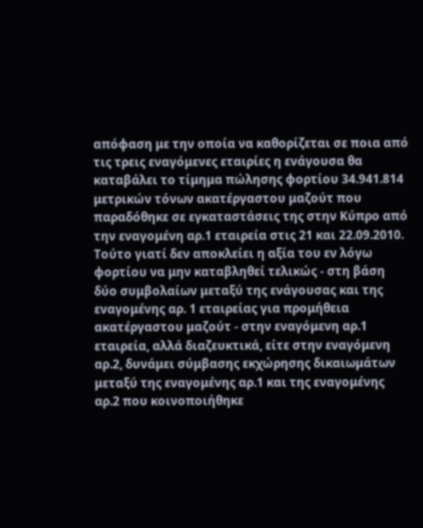απόφαση με την οποία να καθορίζεται σε ποια από τις τρεις εναγόμενες εταιρίες η ενάγουσα θα καταβάλει το τίμημα πώλησης φορτίου 34.941.814 μετρικών τόνων ακατέργαστου μαζούτ που παραδόθηκε σε εγκαταστάσεις της στην Κύπρο από την εναγομένη αρ.1 εταιρεία στις 21 και 22.09.2010. Τούτο γιατί δεν αποκλείει η αξία του εν λόγω φορτίου να μην καταβληθεί τελικώς - στη βάση δύο συμβολαίων μεταξύ της ενάγουσας και της εναγομένης αρ. 1 εταιρείας για προμήθεια ακατέργαστου μαζούτ - στην εναγόμενη αρ.1 εταιρεία, αλλά διαζευκτικά, είτε στην εναγόμενη αρ.2, δυνάμει σύμβασης εκχώρησης δικαιωμάτων μεταξύ της εναγομένης αρ.1 και της εναγομένης αρ.2 που κοινοποιήθηκε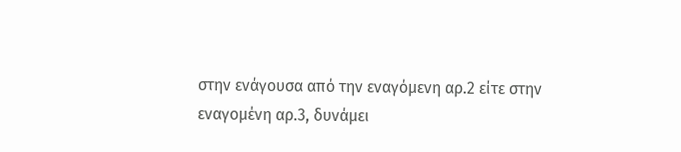στην ενάγουσα από την εναγόμενη αρ.2 είτε στην εναγομένη αρ.3, δυνάμει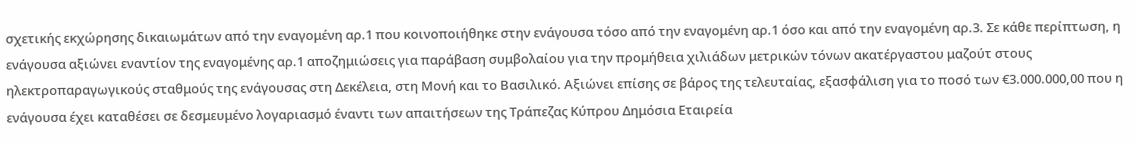σχετικής εκχώρησης δικαιωμάτων από την εναγομένη αρ.1 που κοινοποιήθηκε στην ενάγουσα τόσο από την εναγομένη αρ.1 όσο και από την εναγομένη αρ.3. Σε κάθε περίπτωση, η ενάγουσα αξιώνει εναντίον της εναγομένης αρ.1 αποζημιώσεις για παράβαση συμβολαίου για την προμήθεια χιλιάδων μετρικών τόνων ακατέργαστου μαζούτ στους ηλεκτροπαραγωγικούς σταθμούς της ενάγουσας στη Δεκέλεια, στη Μονή και το Βασιλικό. Αξιώνει επίσης σε βάρος της τελευταίας, εξασφάλιση για το ποσό των €3.000.000,00 που η ενάγουσα έχει καταθέσει σε δεσμευμένο λογαριασμό έναντι των απαιτήσεων της Τράπεζας Κύπρου Δημόσια Εταιρεία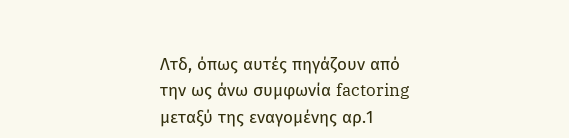Λτδ, όπως αυτές πηγάζουν από την ως άνω συμφωνία factoring μεταξύ της εναγομένης αρ.1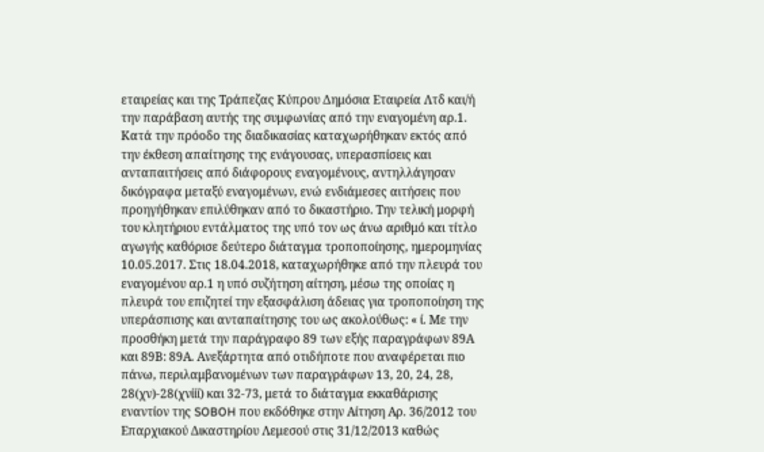εταιρείας και της Τράπεζας Κύπρου Δημόσια Εταιρεία Λτδ και/ή την παράβαση αυτής της συμφωνίας από την εναγομένη αρ.1. Κατά την πρόοδο της διαδικασίας καταχωρήθηκαν εκτός από την έκθεση απαίτησης της ενάγουσας, υπερασπίσεις και ανταπαιτήσεις από διάφορους εναγομένους, αντηλλάγησαν δικόγραφα μεταξύ εναγομένων, ενώ ενδιάμεσες αιτήσεις που προηγήθηκαν επιλύθηκαν από το δικαστήριο. Την τελική μορφή του κλητήριου εντάλματος της υπό τον ως άνω αριθμό και τίτλο αγωγής καθόρισε δεύτερο διάταγμα τροποποίησης, ημερομηνίας 10.05.2017. Στις 18.04.2018, καταχωρήθηκε από την πλευρά του εναγομένου αρ.1 η υπό συζήτηση αίτηση, μέσω της οποίας η πλευρά του επιζητεί την εξασφάλιση άδειας για τροποποίηση της υπεράσπισης και ανταπαίτησης του ως ακολούθως: « ί. Με την προσθήκη μετά την παράγραφο 89 των εξής παραγράφων 89Α και 89Β: 89Α. Ανεξάρτητα από οτιδήποτε που αναφέρεται πιο πάνω, περιλαμβανομένων των παραγράφων 13, 20, 24, 28, 28(χν)-28(χνίίί) και 32-73, μετά το διάταγμα εκκαθάρισης εναντίον της SOBOH που εκδόθηκε στην Αίτηση Αρ. 36/2012 του Επαρχιακού Δικαστηρίου Λεμεσού στις 31/12/2013 καθώς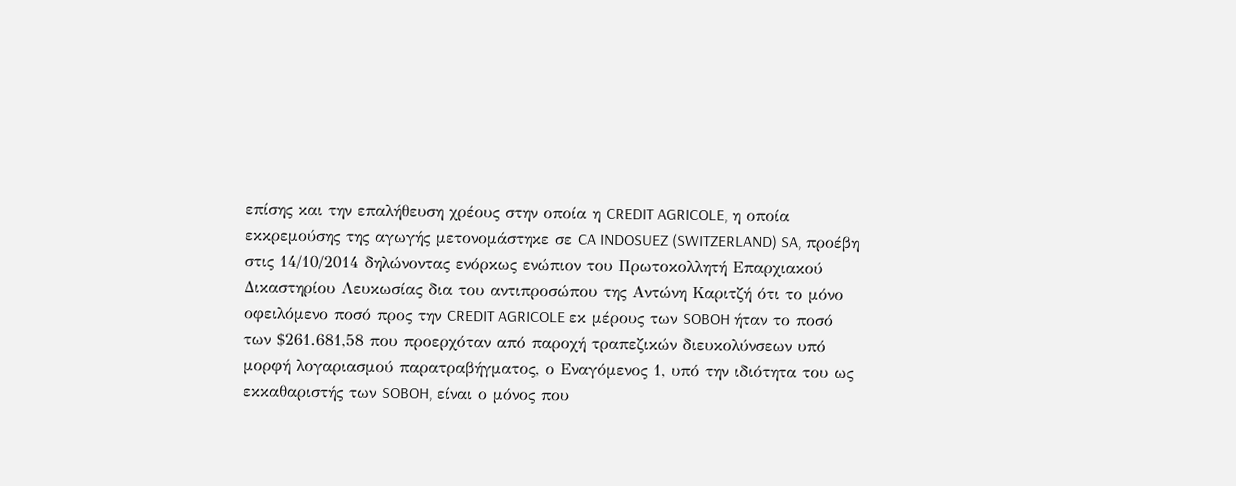επίσης και την επαλήθευση χρέους στην οποία η CREDIT AGRICOLE, η οποία εκκρεμούσης της αγωγής μετονομάστηκε σε CA INDOSUEZ (SWITZERLAND) SA, προέβη στις 14/10/2014 δηλώνοντας ενόρκως ενώπιον του Πρωτοκολλητή Επαρχιακού Δικαστηρίου Λευκωσίας δια του αντιπροσώπου της Αντώνη Καριτζή ότι το μόνο οφειλόμενο ποσό προς την CREDIT AGRICOLE εκ μέρους των SOBOH ήταν το ποσό των $261.681,58 που προερχόταν από παροχή τραπεζικών διευκολύνσεων υπό μορφή λογαριασμού παρατραβήγματος, ο Εναγόμενος 1, υπό την ιδιότητα του ως εκκαθαριστής των SOBOH, είναι ο μόνος που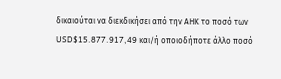δικαιούται να διεκδικήσει από την ΑΗΚ το ποσό των USD$15.877.917,49 και/ή οποιοδήποτε άλλο ποσό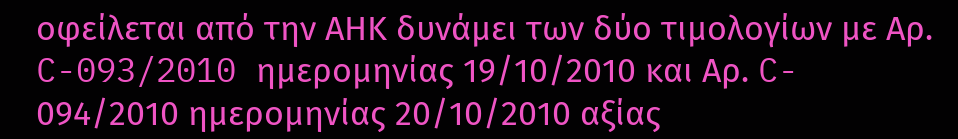οφείλεται από την ΑΗΚ δυνάμει των δύο τιμολογίων με Αρ. C-093/2010 ημερομηνίας 19/10/2010 και Αρ. C- 094/2010 ημερομηνίας 20/10/2010 αξίας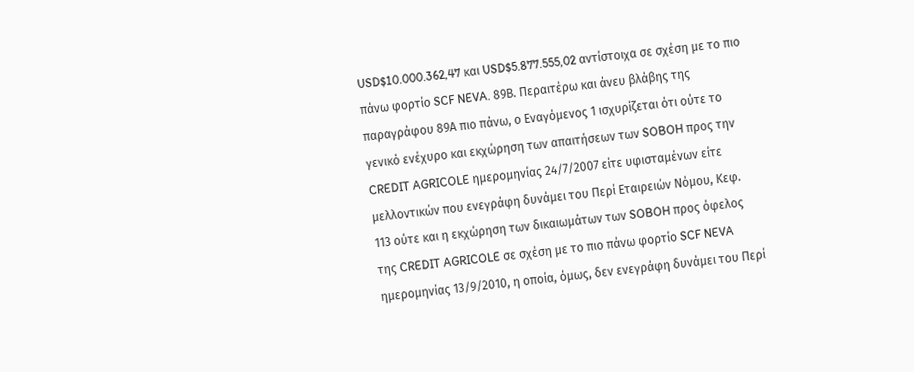USD$10.000.362,47 και USD$5.877.555,02 αντίστοιχα σε σχέση με το πιο πάνω φορτίο SCF NEVA. 89Β. Περαιτέρω και άνευ βλάβης της παραγράφου 89Α πιο πάνω, ο Εναγόμενος 1 ισχυρίζεται ότι ούτε το γενικό ενέχυρο και εκχώρηση των απαιτήσεων των SOBOH προς την CREDIT AGRICOLE ημερομηνίας 24/7/2007 είτε υφισταμένων είτε μελλοντικών που ενεγράφη δυνάμει του Περί Εταιρειών Νόμου, Κεφ. 113 ούτε και η εκχώρηση των δικαιωμάτων των SOBOH προς όφελος της CREDIT AGRICOLE σε σχέση με το πιο πάνω φορτίο SCF NEVA ημερομηνίας 13/9/2010, η οποία, όμως, δεν ενεγράφη δυνάμει του Περί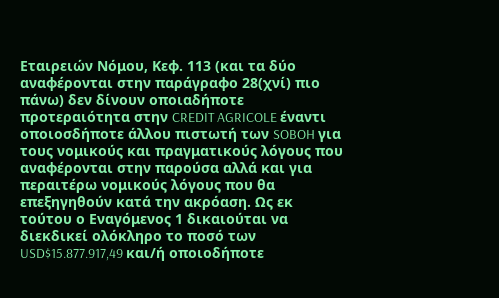Εταιρειών Νόμου, Κεφ. 113 (και τα δύο αναφέρονται στην παράγραφο 28(χνί) πιο πάνω) δεν δίνουν οποιαδήποτε προτεραιότητα στην CREDIT AGRICOLE έναντι οποιοσδήποτε άλλου πιστωτή των SOBOH για τους νομικούς και πραγματικούς λόγους που αναφέρονται στην παρούσα αλλά και για περαιτέρω νομικούς λόγους που θα επεξηγηθούν κατά την ακρόαση. Ως εκ τούτου ο Εναγόμενος 1 δικαιούται να διεκδικεί ολόκληρο το ποσό των USD$15.877.917,49 και/ή οποιοδήποτε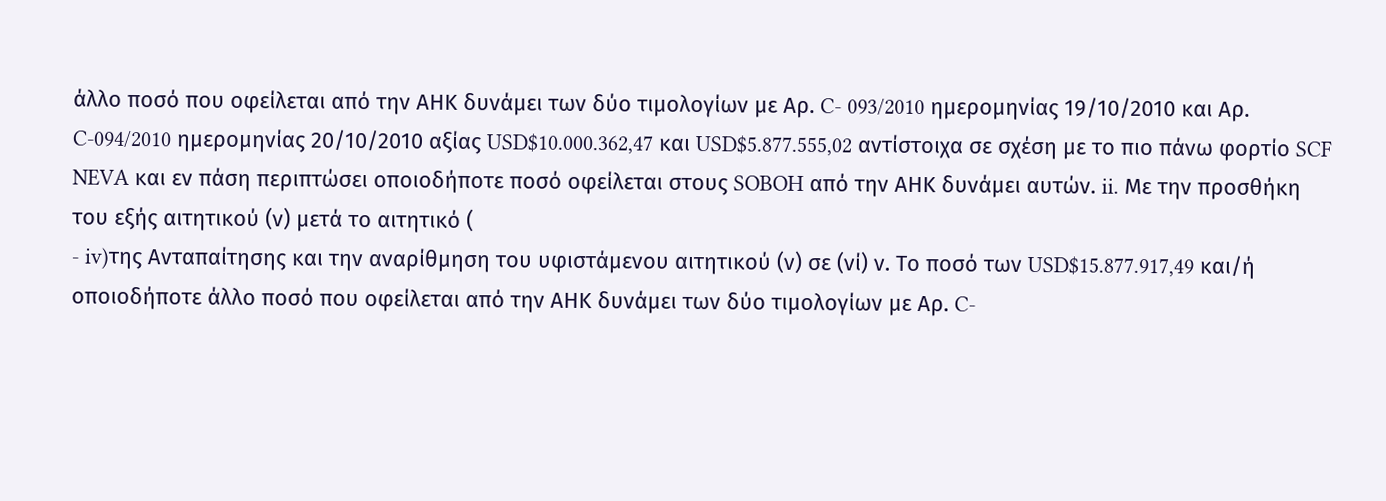άλλο ποσό που οφείλεται από την ΑΗΚ δυνάμει των δύο τιμολογίων με Αρ. C- 093/2010 ημερομηνίας 19/10/2010 και Αρ. C-094/2010 ημερομηνίας 20/10/2010 αξίας USD$10.000.362,47 και USD$5.877.555,02 αντίστοιχα σε σχέση με το πιο πάνω φορτίο SCF NEVA και εν πάση περιπτώσει οποιοδήποτε ποσό οφείλεται στους SOBOH από την ΑΗΚ δυνάμει αυτών. ii. Με την προσθήκη του εξής αιτητικού (ν) μετά το αιτητικό (
- iv)της Ανταπαίτησης και την αναρίθμηση του υφιστάμενου αιτητικού (ν) σε (νί) ν. Το ποσό των USD$15.877.917,49 και/ή οποιοδήποτε άλλο ποσό που οφείλεται από την ΑΗΚ δυνάμει των δύο τιμολογίων με Αρ. C-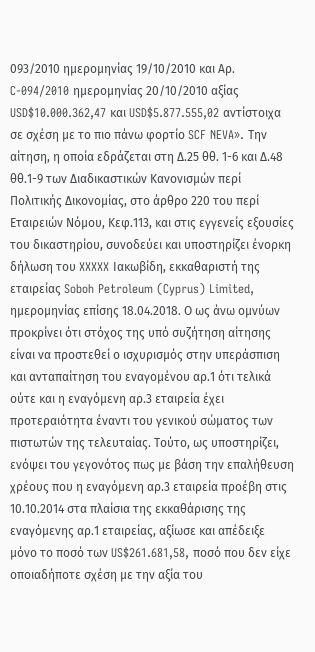093/2010 ημερομηνίας 19/10/2010 και Αρ. C-094/2010 ημερομηνίας 20/10/2010 αξίας USD$10.000.362,47 και USD$5.877.555,02 αντίστοιχα σε σχέση με το πιο πάνω φορτίο SCF NEVA». Την αίτηση, η οποία εδράζεται στη Δ.25 θθ. 1-6 και Δ.48 θθ.1-9 των Διαδικαστικών Κανονισμών περί Πολιτικής Δικονομίας, στο άρθρο 220 του περί Εταιρειών Νόμου, Κεφ.113, και στις εγγενείς εξουσίες του δικαστηρίου, συνοδεύει και υποστηρίζει ένορκη δήλωση του XXXXX Ιακωβίδη, εκκαθαριστή της εταιρείας Soboh Petroleum (Cyprus) Limited, ημερομηνίας επίσης 18.04.2018. Ο ως άνω ομνύων προκρίνει ότι στόχος της υπό συζήτηση αίτησης είναι να προστεθεί ο ισχυρισμός στην υπεράσπιση και ανταπαίτηση του εναγομένου αρ.1 ότι τελικά ούτε και η εναγόμενη αρ.3 εταιρεία έχει προτεραιότητα έναντι του γενικού σώματος των πιστωτών της τελευταίας. Τούτο, ως υποστηρίζει, ενόψει του γεγονότος πως με βάση την επαλήθευση χρέους που η εναγόμενη αρ.3 εταιρεία προέβη στις 10.10.2014 στα πλαίσια της εκκαθάρισης της εναγόμενης αρ.1 εταιρείας, αξίωσε και απέδειξε μόνο το ποσό των US$261.681,58, ποσό που δεν είχε οποιαδήποτε σχέση με την αξία του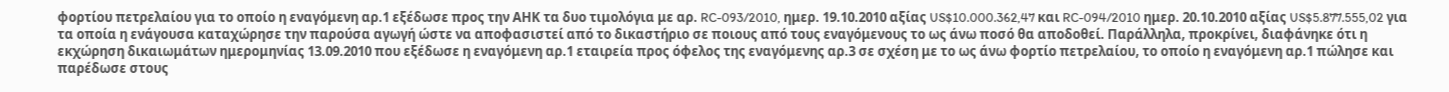φορτίου πετρελαίου για το οποίο η εναγόμενη αρ.1 εξέδωσε προς την ΑΗΚ τα δυο τιμολόγια με αρ. RC-093/2010, ημερ. 19.10.2010 αξίας US$10.000.362,47 και RC-094/2010 ημερ. 20.10.2010 αξίας US$5.877.555,02 για τα οποία η ενάγουσα καταχώρησε την παρούσα αγωγή ώστε να αποφασιστεί από το δικαστήριο σε ποιους από τους εναγόμενους το ως άνω ποσό θα αποδοθεί. Παράλληλα, προκρίνει, διαφάνηκε ότι η εκχώρηση δικαιωμάτων ημερομηνίας 13.09.2010 που εξέδωσε η εναγόμενη αρ.1 εταιρεία προς όφελος της εναγόμενης αρ.3 σε σχέση με το ως άνω φορτίο πετρελαίου, το οποίο η εναγόμενη αρ.1 πώλησε και παρέδωσε στους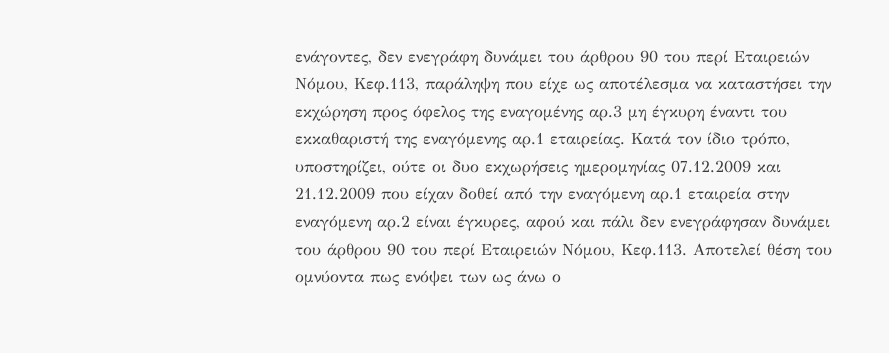ενάγοντες, δεν ενεγράφη δυνάμει του άρθρου 90 του περί Εταιρειών Νόμου, Κεφ.113, παράληψη που είχε ως αποτέλεσμα να καταστήσει την εκχώρηση προς όφελος της εναγομένης αρ.3 μη έγκυρη έναντι του εκκαθαριστή της εναγόμενης αρ.1 εταιρείας. Κατά τον ίδιο τρόπο, υποστηρίζει, ούτε οι δυο εκχωρήσεις ημερομηνίας 07.12.2009 και 21.12.2009 που είχαν δοθεί από την εναγόμενη αρ.1 εταιρεία στην εναγόμενη αρ.2 είναι έγκυρες, αφού και πάλι δεν ενεγράφησαν δυνάμει του άρθρου 90 του περί Εταιρειών Νόμου, Κεφ.113. Αποτελεί θέση του ομνύοντα πως ενόψει των ως άνω ο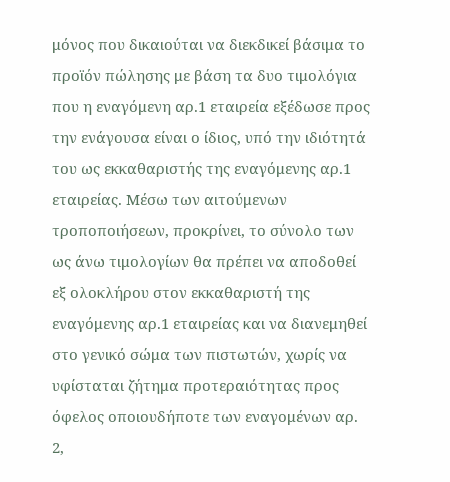μόνος που δικαιούται να διεκδικεί βάσιμα το προϊόν πώλησης με βάση τα δυο τιμολόγια που η εναγόμενη αρ.1 εταιρεία εξέδωσε προς την ενάγουσα είναι ο ίδιος, υπό την ιδιότητά του ως εκκαθαριστής της εναγόμενης αρ.1 εταιρείας. Μέσω των αιτούμενων τροποποιήσεων, προκρίνει, το σύνολο των ως άνω τιμολογίων θα πρέπει να αποδοθεί εξ ολοκλήρου στον εκκαθαριστή της εναγόμενης αρ.1 εταιρείας και να διανεμηθεί στο γενικό σώμα των πιστωτών, χωρίς να υφίσταται ζήτημα προτεραιότητας προς όφελος οποιουδήποτε των εναγομένων αρ. 2,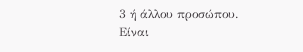3 ή άλλου προσώπου. Είναι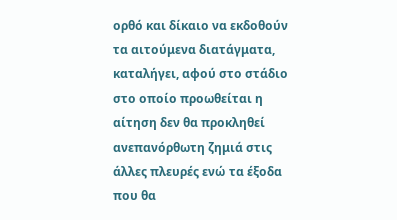ορθό και δίκαιο να εκδοθούν τα αιτούμενα διατάγματα, καταλήγει, αφού στο στάδιο στο οποίο προωθείται η αίτηση δεν θα προκληθεί ανεπανόρθωτη ζημιά στις άλλες πλευρές ενώ τα έξοδα που θα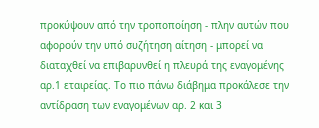προκύψουν από την τροποποίηση - πλην αυτών που αφορούν την υπό συζήτηση αίτηση - μπορεί να διαταχθεί να επιβαρυνθεί η πλευρά της εναγομένης αρ.1 εταιρείας. Το πιο πάνω διάβημα προκάλεσε την αντίδραση των εναγομένων αρ. 2 και 3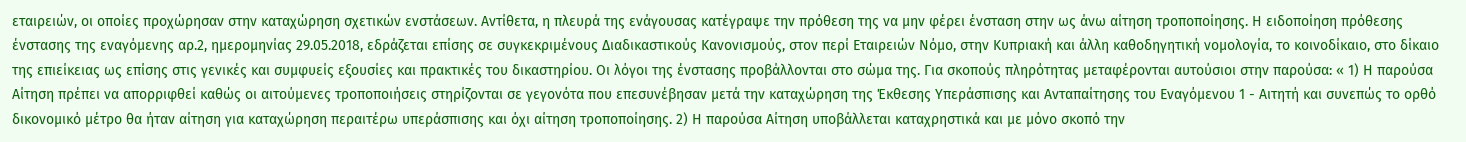εταιρειών, οι οποίες προχώρησαν στην καταχώρηση σχετικών ενστάσεων. Αντίθετα, η πλευρά της ενάγουσας κατέγραψε την πρόθεση της να μην φέρει ένσταση στην ως άνω αίτηση τροποποίησης. Η ειδοποίηση πρόθεσης ένστασης της εναγόμενης αρ.2, ημερομηνίας 29.05.2018, εδράζεται επίσης σε συγκεκριμένους Διαδικαστικούς Κανονισμούς, στον περί Εταιρειών Νόμο, στην Κυπριακή και άλλη καθοδηγητική νομολογία, το κοινοδίκαιο, στο δίκαιο της επιείκειας ως επίσης στις γενικές και συμφυείς εξουσίες και πρακτικές του δικαστηρίου. Οι λόγοι της ένστασης προβάλλονται στο σώμα της. Για σκοπούς πληρότητας μεταφέρονται αυτούσιοι στην παρούσα: « 1) Η παρούσα Αίτηση πρέπει να απορριφθεί καθώς οι αιτούμενες τροποποιήσεις στηρίζονται σε γεγονότα που επεσυνέβησαν μετά την καταχώρηση της Έκθεσης Υπεράσπισης και Ανταπαίτησης του Εναγόμενου 1 - Αιτητή και συνεπώς το ορθό δικονομικό μέτρο θα ήταν αίτηση για καταχώρηση περαιτέρω υπεράσπισης και όχι αίτηση τροποποίησης. 2) Η παρούσα Αίτηση υποβάλλεται καταχρηστικά και με μόνο σκοπό την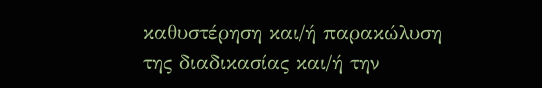καθυστέρηση και/ή παρακώλυση της διαδικασίας και/ή την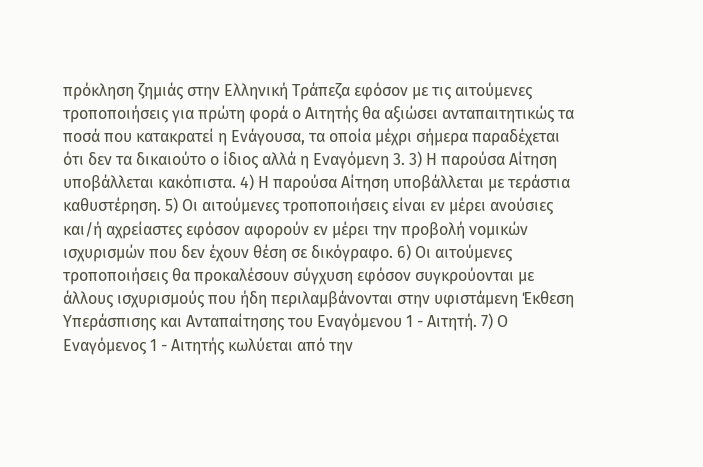πρόκληση ζημιάς στην Ελληνική Τράπεζα εφόσον με τις αιτούμενες τροποποιήσεις για πρώτη φορά ο Αιτητής θα αξιώσει ανταπαιτητικώς τα ποσά που κατακρατεί η Ενάγουσα, τα οποία μέχρι σήμερα παραδέχεται ότι δεν τα δικαιούτο ο ίδιος αλλά η Εναγόμενη 3. 3) Η παρούσα Αίτηση υποβάλλεται κακόπιστα. 4) Η παρούσα Αίτηση υποβάλλεται με τεράστια καθυστέρηση. 5) Οι αιτούμενες τροποποιήσεις είναι εν μέρει ανούσιες και/ή αχρείαστες εφόσον αφορούν εν μέρει την προβολή νομικών ισχυρισμών που δεν έχουν θέση σε δικόγραφο. 6) Οι αιτούμενες τροποποιήσεις θα προκαλέσουν σύγχυση εφόσον συγκρούονται με άλλους ισχυρισμούς που ήδη περιλαμβάνονται στην υφιστάμενη Έκθεση Υπεράσπισης και Ανταπαίτησης του Εναγόμενου 1 - Αιτητή. 7) Ο Εναγόμενος 1 - Αιτητής κωλύεται από την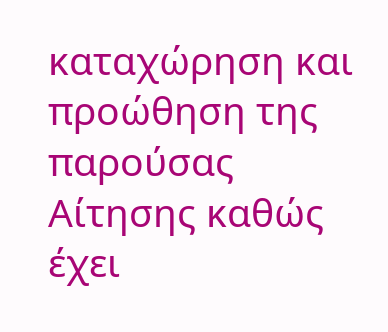καταχώρηση και προώθηση της παρούσας Αίτησης καθώς έχει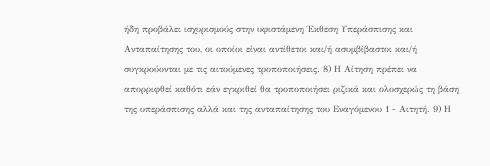ήδη προβάλει ισχυρισμούς στην υφιστάμενη Έκθεση Υπεράσπισης και Ανταπαίτησης του, οι οποίοι είναι αντίθετοι και/ή ασυμβίβαστοι και/ή συγκρούονται με τις αιτούμενες τροποποιήσεις. 8) Η Αίτηση πρέπει να απορριφθεί καθότι εάν εγκριθεί θα τροποποιήσει ριζικά και ολοσχερώς τη βάση της υπεράσπισης αλλά και της ανταπαίτησης του Εναγόμενου 1 - Αιτητή. 9) Η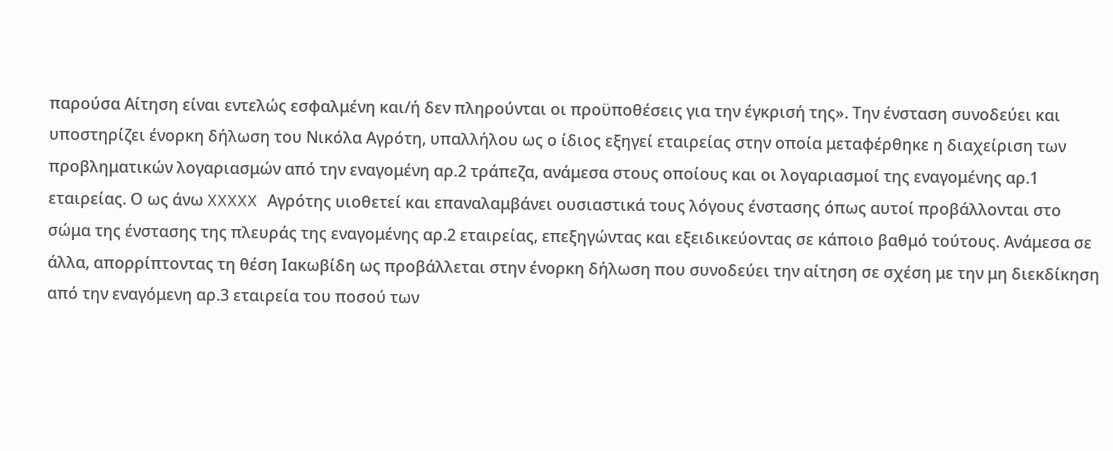παρούσα Αίτηση είναι εντελώς εσφαλμένη και/ή δεν πληρούνται οι προϋποθέσεις για την έγκρισή της». Την ένσταση συνοδεύει και υποστηρίζει ένορκη δήλωση του Νικόλα Αγρότη, υπαλλήλου ως ο ίδιος εξηγεί εταιρείας στην οποία μεταφέρθηκε η διαχείριση των προβληματικών λογαριασμών από την εναγομένη αρ.2 τράπεζα, ανάμεσα στους οποίους και οι λογαριασμοί της εναγομένης αρ.1 εταιρείας. Ο ως άνω XXXXX Αγρότης υιοθετεί και επαναλαμβάνει ουσιαστικά τους λόγους ένστασης όπως αυτοί προβάλλονται στο σώμα της ένστασης της πλευράς της εναγομένης αρ.2 εταιρείας, επεξηγώντας και εξειδικεύοντας σε κάποιο βαθμό τούτους. Ανάμεσα σε άλλα, απορρίπτοντας τη θέση Ιακωβίδη ως προβάλλεται στην ένορκη δήλωση που συνοδεύει την αίτηση σε σχέση με την μη διεκδίκηση από την εναγόμενη αρ.3 εταιρεία του ποσού των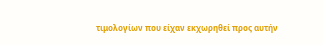τιμολογίων που είχαν εκχωρηθεί προς αυτήν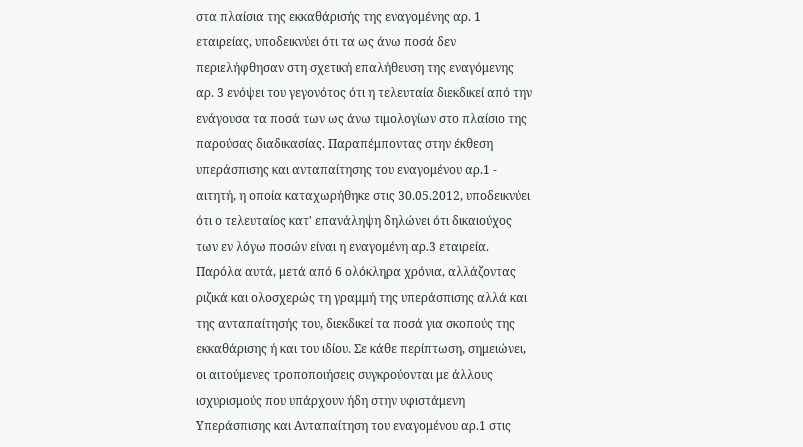στα πλαίσια της εκκαθάρισής της εναγομένης αρ. 1 εταιρείας, υποδεικνύει ότι τα ως άνω ποσά δεν περιελήφθησαν στη σχετική επαλήθευση της εναγόμενης αρ. 3 ενόψει του γεγονότος ότι η τελευταία διεκδικεί από την ενάγουσα τα ποσά των ως άνω τιμολογίων στο πλαίσιο της παρούσας διαδικασίας. Παραπέμποντας στην έκθεση υπεράσπισης και ανταπαίτησης του εναγομένου αρ.1 - αιτητή, η οποία καταχωρήθηκε στις 30.05.2012, υποδεικνύει ότι ο τελευταίος κατ' επανάληψη δηλώνει ότι δικαιούχος των εν λόγω ποσών είναι η εναγομένη αρ.3 εταιρεία. Παρόλα αυτά, μετά από 6 ολόκληρα χρόνια, αλλάζοντας ριζικά και ολοσχερώς τη γραμμή της υπεράσπισης αλλά και της ανταπαίτησής του, διεκδικεί τα ποσά για σκοπούς της εκκαθάρισης ή και του ιδίου. Σε κάθε περίπτωση, σημειώνει, οι αιτούμενες τροποποιήσεις συγκρούονται με άλλους ισχυρισμούς που υπάρχουν ήδη στην υφιστάμενη Υπεράσπισης και Ανταπαίτηση του εναγομένου αρ.1 στις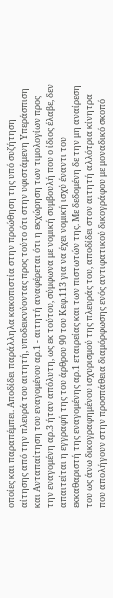οποίες και παραπέμπει. Αποδίδει παράλληλα κακοπιστία στην προώθηση της υπό συζήτηση αίτησης από την πλευρά του αιτητή, υποδεικνύοντας προς τούτο ότι στην υφιστάμενη Υπεράσπιση και Ανταπαίτηση του εναγομένου αρ.1 - αιτητή αναφέρεται ότι η εκχώρηση των τιμολογίων προς την εναγομένη αρ.3 ήταν απόλυτη, ως εκ τούτου, σύμφωνα με νομική συμβουλή που ο ίδιος έλαβε, δεν απαιτείται η εγγραφή της του άρθρου 90 του Κεφ.113 για να έχει νομική ισχύ έναντι του εκκαθαριστή της εναγομένης αρ.1 εταιρείας και των πιστωτών της. Με δεδομένη δε την μη αναίρεση του ως άνω δικογραφημένου ισχυρισμού της πλευράς του, αποδίδει στον αιτητή αλλότρια κίνητρα που απολήγουν στην προσπάθεια διαμόρφωσης ενός αντιφατικού δικογράφου με μοναδικό σκοπό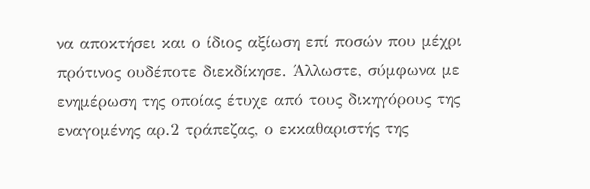να αποκτήσει και ο ίδιος αξίωση επί ποσών που μέχρι πρότινος ουδέποτε διεκδίκησε. Άλλωστε, σύμφωνα με ενημέρωση της οποίας έτυχε από τους δικηγόρους της εναγομένης αρ.2 τράπεζας, ο εκκαθαριστής της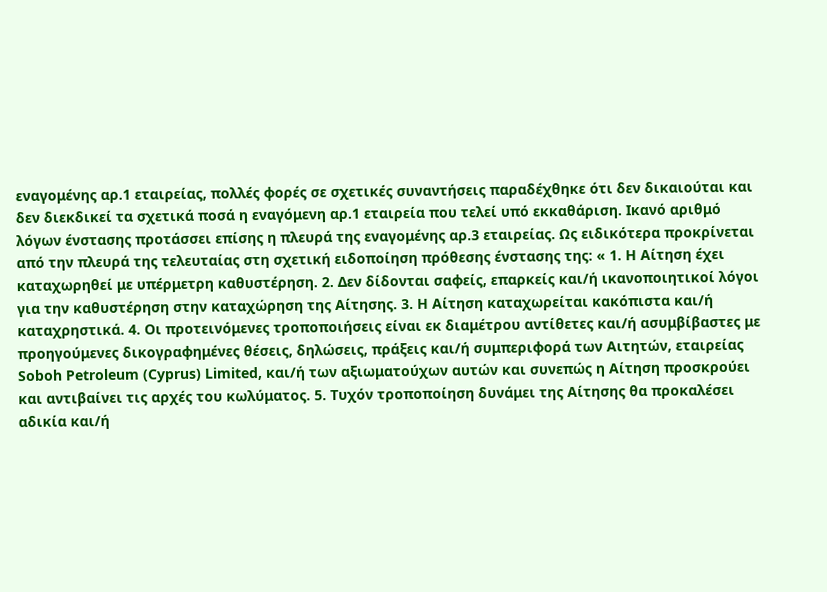εναγομένης αρ.1 εταιρείας, πολλές φορές σε σχετικές συναντήσεις παραδέχθηκε ότι δεν δικαιούται και δεν διεκδικεί τα σχετικά ποσά η εναγόμενη αρ.1 εταιρεία που τελεί υπό εκκαθάριση. Ικανό αριθμό λόγων ένστασης προτάσσει επίσης η πλευρά της εναγομένης αρ.3 εταιρείας. Ως ειδικότερα προκρίνεται από την πλευρά της τελευταίας στη σχετική ειδοποίηση πρόθεσης ένστασης της: « 1. Η Αίτηση έχει καταχωρηθεί με υπέρμετρη καθυστέρηση. 2. Δεν δίδονται σαφείς, επαρκείς και/ή ικανοποιητικοί λόγοι για την καθυστέρηση στην καταχώρηση της Αίτησης. 3. Η Αίτηση καταχωρείται κακόπιστα και/ή καταχρηστικά. 4. Οι προτεινόμενες τροποποιήσεις είναι εκ διαμέτρου αντίθετες και/ή ασυμβίβαστες με προηγούμενες δικογραφημένες θέσεις, δηλώσεις, πράξεις και/ή συμπεριφορά των Αιτητών, εταιρείας Soboh Petroleum (Cyprus) Limited, και/ή των αξιωματούχων αυτών και συνεπώς η Αίτηση προσκρούει και αντιβαίνει τις αρχές του κωλύματος. 5. Τυχόν τροποποίηση δυνάμει της Αίτησης θα προκαλέσει αδικία και/ή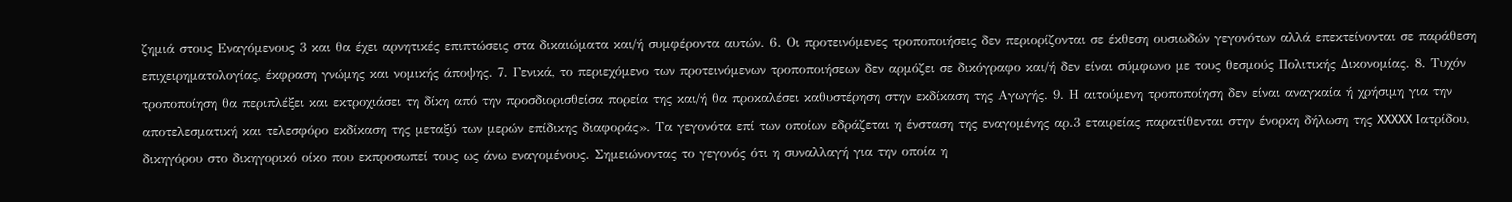ζημιά στους Εναγόμενους 3 και θα έχει αρνητικές επιπτώσεις στα δικαιώματα και/ή συμφέροντα αυτών. 6. Οι προτεινόμενες τροποποιήσεις δεν περιορίζονται σε έκθεση ουσιωδών γεγονότων αλλά επεκτείνονται σε παράθεση επιχειρηματολογίας, έκφραση γνώμης και νομικής άποψης. 7. Γενικά, το περιεχόμενο των προτεινόμενων τροποποιήσεων δεν αρμόζει σε δικόγραφο και/ή δεν είναι σύμφωνο με τους θεσμούς Πολιτικής Δικονομίας. 8. Τυχόν τροποποίηση θα περιπλέξει και εκτροχιάσει τη δίκη από την προσδιορισθείσα πορεία της και/ή θα προκαλέσει καθυστέρηση στην εκδίκαση της Αγωγής. 9. Η αιτούμενη τροποποίηση δεν είναι αναγκαία ή χρήσιμη για την αποτελεσματική και τελεσφόρο εκδίκαση της μεταξύ των μερών επίδικης διαφοράς». Τα γεγονότα επί των οποίων εδράζεται η ένσταση της εναγομένης αρ.3 εταιρείας παρατίθενται στην ένορκη δήλωση της XXXXX Ιατρίδου, δικηγόρου στο δικηγορικό οίκο που εκπροσωπεί τους ως άνω εναγομένους. Σημειώνοντας το γεγονός ότι η συναλλαγή για την οποία η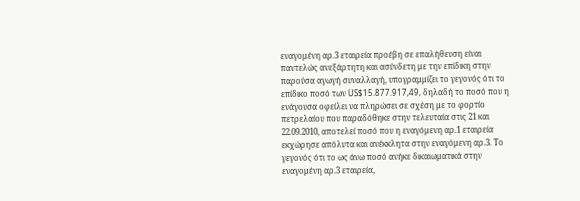εναγομένη αρ.3 εταιρεία προέβη σε επαλήθευση είναι παντελώς ανεξάρτητη και ασύνδετη με την επίδικη στην παρούσα αγωγή συναλλαγή, υπογραμμίζει το γεγονός ότι το επίδικο ποσό των US$15.877.917,49, δηλαδή το ποσό που η ενάγουσα οφείλει να πληρώσει σε σχέση με το φορτίο πετρελαίου που παραδόθηκε στην τελευταία στις 21 και 22.09.2010, αποτελεί ποσό που η εναγόμενη αρ.1 εταιρεία εκχώρησε απόλυτα και ανέκκλητα στην εναγόμενη αρ.3. Το γεγονός ότι το ως άνω ποσό ανήκε δικαιωματικά στην εναγομένη αρ.3 εταιρεία,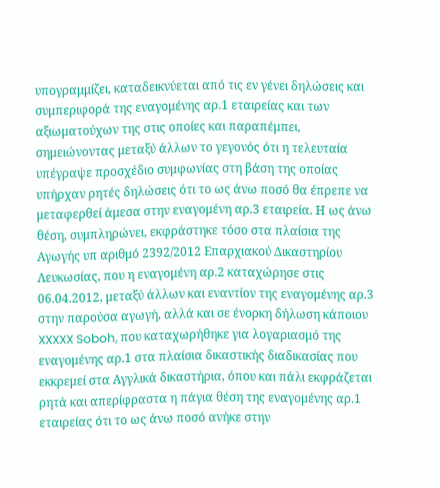υπογραμμίζει, καταδεικνύεται από τις εν γένει δηλώσεις και συμπεριφορά της εναγομένης αρ.1 εταιρείας και των αξιωματούχων της στις οποίες και παραπέμπει, σημειώνοντας μεταξύ άλλων το γεγονός ότι η τελευταία υπέγραψε προσχέδιο συμφωνίας στη βάση της οποίας υπήρχαν ρητές δηλώσεις ότι το ως άνω ποσό θα έπρεπε να μεταφερθεί άμεσα στην εναγομένη αρ.3 εταιρεία. Η ως άνω θέση, συμπληρώνει, εκφράστηκε τόσο στα πλαίσια της Αγωγής υπ αριθμό 2392/2012 Επαρχιακού Δικαστηρίου Λευκωσίας, που η εναγομένη αρ.2 καταχώρησε στις 06.04.2012, μεταξύ άλλων και εναντίον της εναγομένης αρ.3 στην παρούσα αγωγή, αλλά και σε ένορκη δήλωση κάποιου XXXXX Soboh, που καταχωρήθηκε για λογαριασμό της εναγομένης αρ.1 στα πλαίσια δικαστικής διαδικασίας που εκκρεμεί στα Αγγλικά δικαστήρια, όπου και πάλι εκφράζεται ρητά και απερίφραστα η πάγια θέση της εναγομένης αρ.1 εταιρείας ότι το ως άνω ποσό ανήκε στην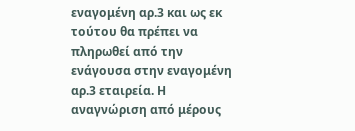εναγομένη αρ.3 και ως εκ τούτου θα πρέπει να πληρωθεί από την ενάγουσα στην εναγομένη αρ.3 εταιρεία. Η αναγνώριση από μέρους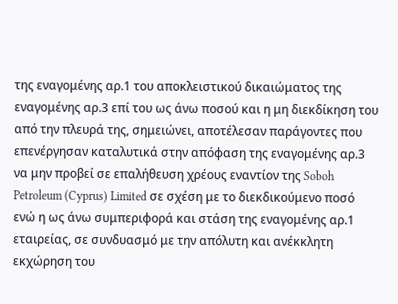της εναγομένης αρ.1 του αποκλειστικού δικαιώματος της εναγομένης αρ.3 επί του ως άνω ποσού και η μη διεκδίκηση του από την πλευρά της, σημειώνει, αποτέλεσαν παράγοντες που επενέργησαν καταλυτικά στην απόφαση της εναγομένης αρ.3 να μην προβεί σε επαλήθευση χρέους εναντίον της Soboh Petroleum (Cyprus) Limited σε σχέση με το διεκδικούμενο ποσό ενώ η ως άνω συμπεριφορά και στάση της εναγομένης αρ.1 εταιρείας, σε συνδυασμό με την απόλυτη και ανέκκλητη εκχώρηση του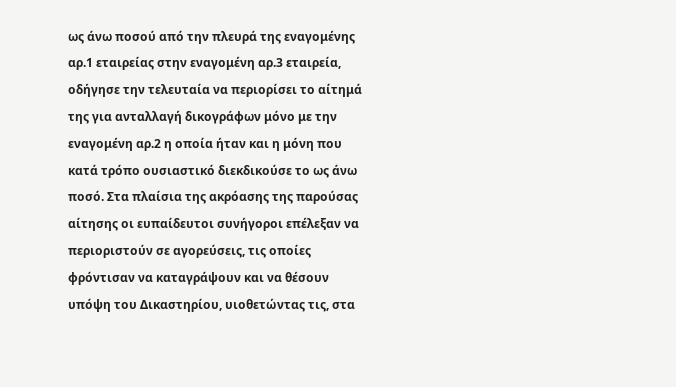ως άνω ποσού από την πλευρά της εναγομένης αρ.1 εταιρείας στην εναγομένη αρ.3 εταιρεία, οδήγησε την τελευταία να περιορίσει το αίτημά της για ανταλλαγή δικογράφων μόνο με την εναγομένη αρ.2 η οποία ήταν και η μόνη που κατά τρόπο ουσιαστικό διεκδικούσε το ως άνω ποσό. Στα πλαίσια της ακρόασης της παρούσας αίτησης οι ευπαίδευτοι συνήγοροι επέλεξαν να περιοριστούν σε αγορεύσεις, τις οποίες φρόντισαν να καταγράψουν και να θέσουν υπόψη του Δικαστηρίου, υιοθετώντας τις, στα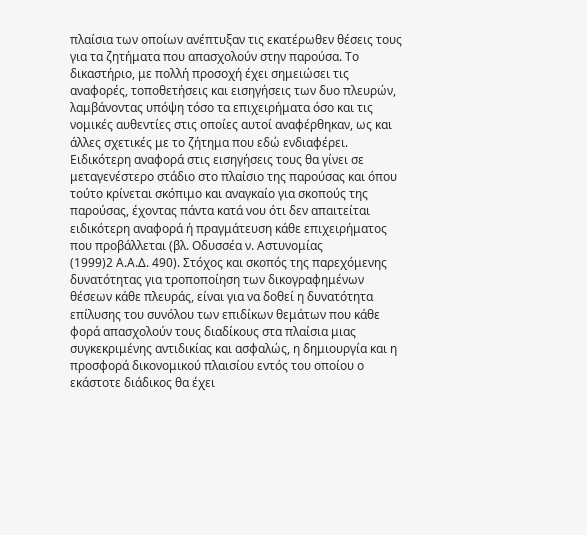πλαίσια των οποίων ανέπτυξαν τις εκατέρωθεν θέσεις τους για τα ζητήματα που απασχολούν στην παρούσα. Το δικαστήριο, με πολλή προσοχή έχει σημειώσει τις αναφορές, τοποθετήσεις και εισηγήσεις των δυο πλευρών, λαμβάνοντας υπόψη τόσο τα επιχειρήματα όσο και τις νομικές αυθεντίες στις οποίες αυτοί αναφέρθηκαν, ως και άλλες σχετικές με το ζήτημα που εδώ ενδιαφέρει. Ειδικότερη αναφορά στις εισηγήσεις τους θα γίνει σε μεταγενέστερο στάδιο στο πλαίσιο της παρούσας και όπου τούτο κρίνεται σκόπιμο και αναγκαίο για σκοπούς της παρούσας, έχοντας πάντα κατά νου ότι δεν απαιτείται ειδικότερη αναφορά ή πραγμάτευση κάθε επιχειρήματος που προβάλλεται (βλ. Οδυσσέα ν. Αστυνομίας
(1999)2 Α.Α.Δ. 490). Στόχος και σκοπός της παρεχόμενης δυνατότητας για τροποποίηση των δικογραφημένων θέσεων κάθε πλευράς, είναι για να δοθεί η δυνατότητα επίλυσης του συνόλου των επιδίκων θεμάτων που κάθε φορά απασχολούν τους διαδίκους στα πλαίσια μιας συγκεκριμένης αντιδικίας και ασφαλώς, η δημιουργία και η προσφορά δικονομικού πλαισίου εντός του οποίου ο εκάστοτε διάδικος θα έχει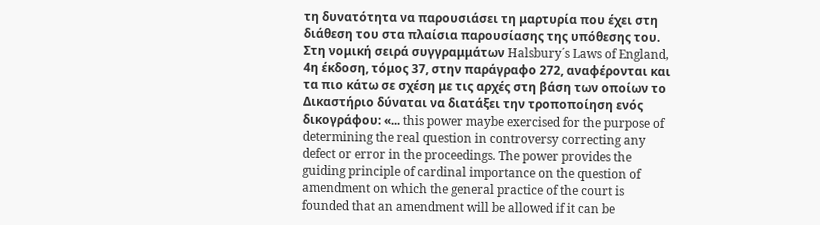τη δυνατότητα να παρουσιάσει τη μαρτυρία που έχει στη διάθεση του στα πλαίσια παρουσίασης της υπόθεσης του. Στη νομική σειρά συγγραμμάτων Halsbury´s Laws of England, 4η έκδοση, τόμος 37, στην παράγραφο 272, αναφέρονται και τα πιο κάτω σε σχέση με τις αρχές στη βάση των οποίων το Δικαστήριο δύναται να διατάξει την τροποποίηση ενός δικογράφου: «... this power maybe exercised for the purpose of determining the real question in controversy correcting any defect or error in the proceedings. The power provides the guiding principle of cardinal importance on the question of amendment on which the general practice of the court is founded that an amendment will be allowed if it can be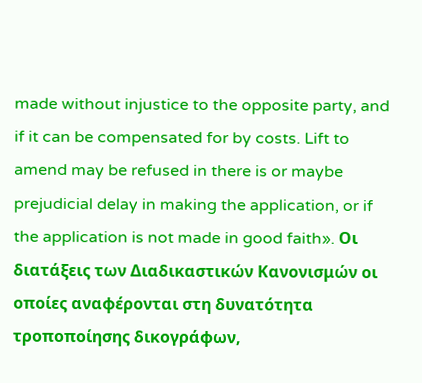made without injustice to the opposite party, and if it can be compensated for by costs. Lift to amend may be refused in there is or maybe prejudicial delay in making the application, or if the application is not made in good faith». Οι διατάξεις των Διαδικαστικών Κανονισμών οι οποίες αναφέρονται στη δυνατότητα τροποποίησης δικογράφων,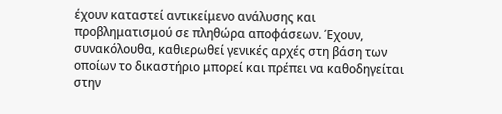έχουν καταστεί αντικείμενο ανάλυσης και προβληματισμού σε πληθώρα αποφάσεων. Έχουν, συνακόλουθα, καθιερωθεί γενικές αρχές στη βάση των οποίων το δικαστήριο μπορεί και πρέπει να καθοδηγείται στην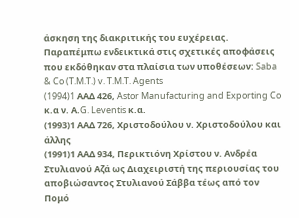άσκηση της διακριτικής του ευχέρειας. Παραπέμπω ενδεικτικά στις σχετικές αποφάσεις που εκδόθηκαν στα πλαίσια των υποθέσεων: Saba & Co (T.M.T.) v. T.M.T. Agents
(1994)1 AAΔ 426, Astor Manufacturing and Exporting Co κ.α ν. Α.G. Leventis κ.α.
(1993)1 ΑΑΔ 726, Χριστοδούλου ν. Χριστοδούλου και άλλης
(1991)1 ΑΑΔ 934, Περικτιόνη Χρίστου ν. Ανδρέα Στυλιανού Αζά ως Διαχειριστή της περιουσίας του αποβιώσαντος Στυλιανού Σάββα τέως από τον Πομό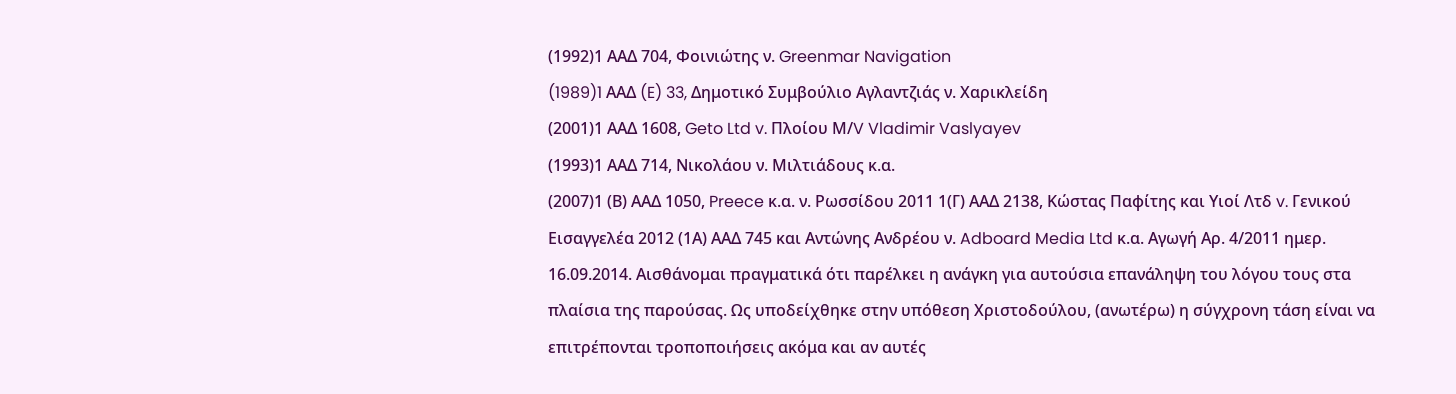(1992)1 ΑΑΔ 704, Φοινιώτης ν. Greenmar Navigation
(1989)1 AAΔ (E) 33, Δημοτικό Συμβούλιο Αγλαντζιάς ν. Χαρικλείδη
(2001)1 ΑΑΔ 1608, Geto Ltd v. Πλοίου Μ/V Vladimir Vaslyayev
(1993)1 ΑΑΔ 714, Νικολάου ν. Μιλτιάδους κ.α.
(2007)1 (Β) ΑΑΔ 1050, Preece κ.α. ν. Ρωσσίδου 2011 1(Γ) ΑΑΔ 2138, Κώστας Παφίτης και Υιοί Λτδ v. Γενικού Εισαγγελέα 2012 (1Α) ΑΑΔ 745 και Αντώνης Ανδρέου ν. Adboard Media Ltd κ.α. Αγωγή Αρ. 4/2011 ημερ. 16.09.2014. Αισθάνομαι πραγματικά ότι παρέλκει η ανάγκη για αυτούσια επανάληψη του λόγου τους στα πλαίσια της παρούσας. Ως υποδείχθηκε στην υπόθεση Χριστοδούλου, (ανωτέρω) η σύγχρονη τάση είναι να επιτρέπονται τροποποιήσεις ακόμα και αν αυτές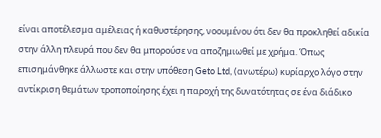είναι αποτέλεσμα αμέλειας ή καθυστέρησης, νοουμένου ότι δεν θα προκληθεί αδικία στην άλλη πλευρά που δεν θα μπορούσε να αποζημιωθεί με χρήμα. Όπως επισημάνθηκε άλλωστε και στην υπόθεση Geto Ltd, (ανωτέρω) κυρίαρχο λόγο στην αντίκριση θεμάτων τροποποίησης έχει η παροχή της δυνατότητας σε ένα διάδικο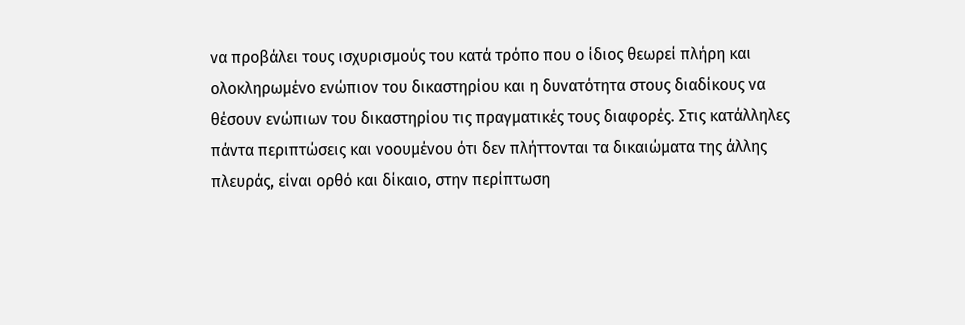να προβάλει τους ισχυρισμούς του κατά τρόπο που ο ίδιος θεωρεί πλήρη και ολοκληρωμένο ενώπιον του δικαστηρίου και η δυνατότητα στους διαδίκους να θέσουν ενώπιων του δικαστηρίου τις πραγματικές τους διαφορές. Στις κατάλληλες πάντα περιπτώσεις και νοουμένου ότι δεν πλήττονται τα δικαιώματα της άλλης πλευράς, είναι ορθό και δίκαιο, στην περίπτωση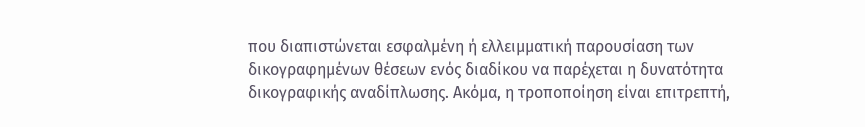που διαπιστώνεται εσφαλμένη ή ελλειμματική παρουσίαση των δικογραφημένων θέσεων ενός διαδίκου να παρέχεται η δυνατότητα δικογραφικής αναδίπλωσης. Ακόμα, η τροποποίηση είναι επιτρεπτή,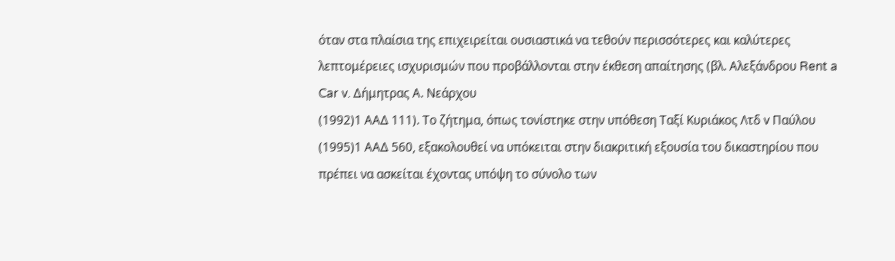όταν στα πλαίσια της επιχειρείται ουσιαστικά να τεθούν περισσότερες και καλύτερες λεπτομέρειες ισχυρισμών που προβάλλονται στην έκθεση απαίτησης (βλ. Αλεξάνδρου Rent a Car v. Δήμητρας Α. Νεάρχου
(1992)1 ΑΑΔ 111). Το ζήτημα, όπως τονίστηκε στην υπόθεση Ταξί Κυριάκος Λτδ v Παύλου
(1995)1 ΑΑΔ 560, εξακολουθεί να υπόκειται στην διακριτική εξουσία του δικαστηρίου που πρέπει να ασκείται έχοντας υπόψη το σύνολο των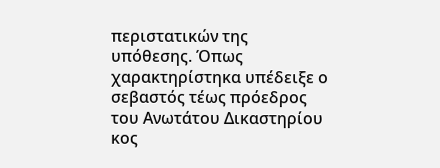περιστατικών της υπόθεσης. Όπως χαρακτηρίστηκα υπέδειξε ο σεβαστός τέως πρόεδρος του Ανωτάτου Δικαστηρίου κος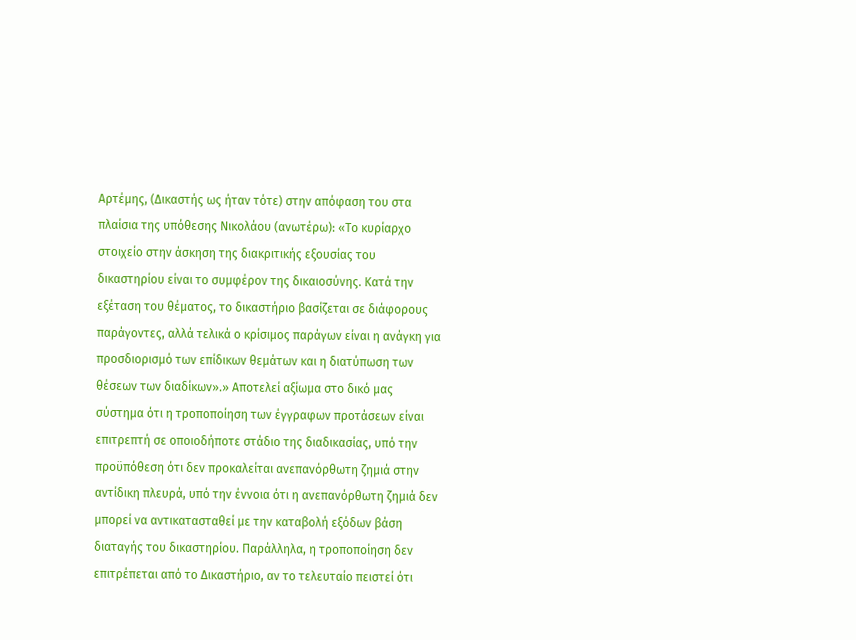Αρτέμης, (Δικαστής ως ήταν τότε) στην απόφαση του στα πλαίσια της υπόθεσης Νικολάου (ανωτέρω): «Το κυρίαρχο στοιχείο στην άσκηση της διακριτικής εξουσίας του δικαστηρίου είναι το συμφέρον της δικαιοσύνης. Κατά την εξέταση του θέματος, το δικαστήριο βασίζεται σε διάφορους παράγοντες, αλλά τελικά ο κρίσιμος παράγων είναι η ανάγκη για προσδιορισμό των επίδικων θεμάτων και η διατύπωση των θέσεων των διαδίκων».» Αποτελεί αξίωμα στο δικό μας σύστημα ότι η τροποποίηση των έγγραφων προτάσεων είναι επιτρεπτή σε οποιοδήποτε στάδιο της διαδικασίας, υπό την προϋπόθεση ότι δεν προκαλείται ανεπανόρθωτη ζημιά στην αντίδικη πλευρά, υπό την έννοια ότι η ανεπανόρθωτη ζημιά δεν μπορεί να αντικατασταθεί με την καταβολή εξόδων βάση διαταγής του δικαστηρίου. Παράλληλα, η τροποποίηση δεν επιτρέπεται από το Δικαστήριο, αν το τελευταίο πειστεί ότι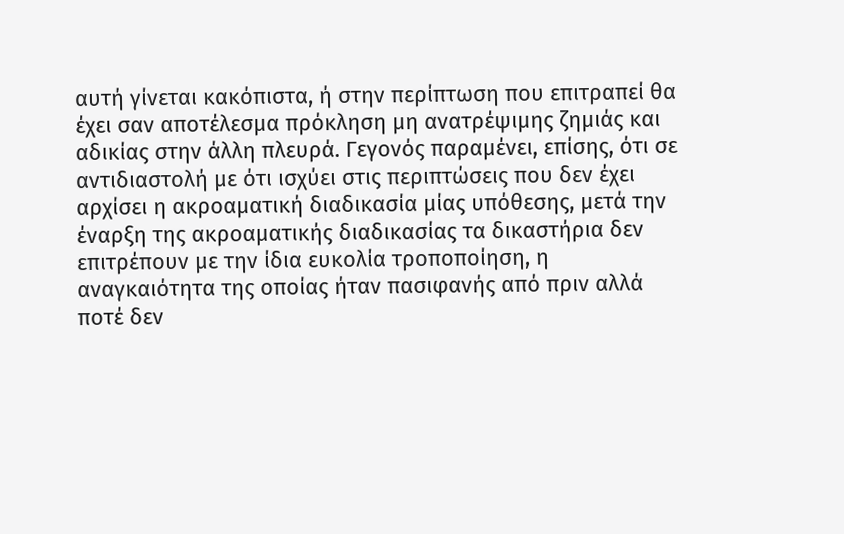αυτή γίνεται κακόπιστα, ή στην περίπτωση που επιτραπεί θα έχει σαν αποτέλεσμα πρόκληση μη ανατρέψιμης ζημιάς και αδικίας στην άλλη πλευρά. Γεγονός παραμένει, επίσης, ότι σε αντιδιαστολή με ότι ισχύει στις περιπτώσεις που δεν έχει αρχίσει η ακροαματική διαδικασία μίας υπόθεσης, μετά την έναρξη της ακροαματικής διαδικασίας τα δικαστήρια δεν επιτρέπουν με την ίδια ευκολία τροποποίηση, η αναγκαιότητα της οποίας ήταν πασιφανής από πριν αλλά ποτέ δεν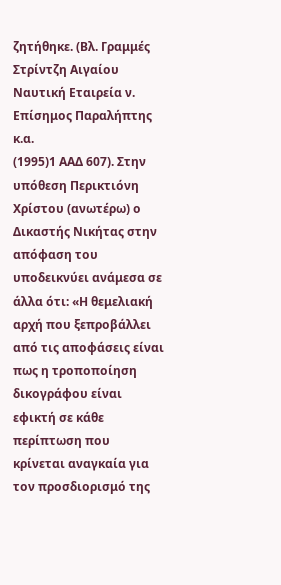ζητήθηκε. (Βλ. Γραμμές Στρίντζη Αιγαίου Ναυτική Εταιρεία ν. Επίσημος Παραλήπτης κ.α.
(1995)1 ΑΑΔ 607). Στην υπόθεση Περικτιόνη Χρίστου (ανωτέρω) ο Δικαστής Νικήτας στην απόφαση του υποδεικνύει ανάμεσα σε άλλα ότι: «Η θεμελιακή αρχή που ξεπροβάλλει από τις αποφάσεις είναι πως η τροποποίηση δικογράφου είναι εφικτή σε κάθε περίπτωση που κρίνεται αναγκαία για τον προσδιορισμό της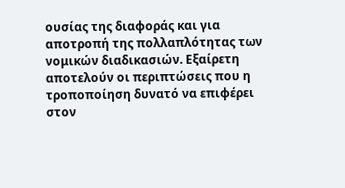ουσίας της διαφοράς και για αποτροπή της πολλαπλότητας των νομικών διαδικασιών. Εξαίρετη αποτελούν οι περιπτώσεις που η τροποποίηση δυνατό να επιφέρει στον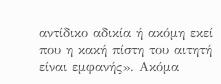αντίδικο αδικία ή ακόμη εκεί που η κακή πίστη του αιτητή είναι εμφανής». Ακόμα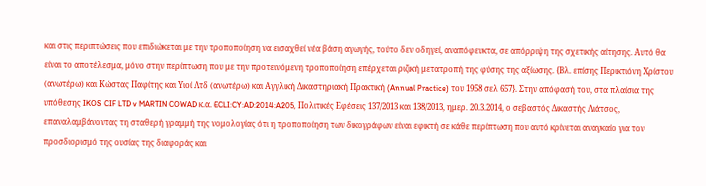και στις περιπτώσεις που επιδιώκεται με την τροποποίηση να εισαχθεί νέα βάση αγωγής, τούτο δεν οδηγεί, αναπόφευκτα, σε απόρριψη της σχετικής αίτησης. Αυτό θα είναι το αποτέλεσμα, μόνο στην περίπτωση που με την προτεινόμενη τροποποίηση επέρχεται ριζική μετατροπή της φύσης της αξίωσης. {Βλ. επίσης Περικτιόνη Χρίστου (ανωτέρω) και Κώστας Παφίτης και Υιοί Λτδ (ανωτέρω) και Αγγλική Δικαστηριακή Πρακτική (Annual Practice) του 1958 σελ 657}. Στην απόφασή του, στα πλαίσια της υπόθεσης IKOS CIF LTD v MARTIN COWAD κ.α. ECLI:CY:AD:2014:A205, Πολιτικές Εφέσεις 137/2013 και 138/2013, ημερ. 20.3.2014, ο σεβαστός Δικαστής Λιάτσος, επαναλαμβάνοντας τη σταθερή γραμμή της νομολογίας ότι η τροποποίηση των δικογράφων είναι εφικτή σε κάθε περίπτωση που αυτό κρίνεται αναγκαίο για τον προσδιορισμό της ουσίας της διαφοράς και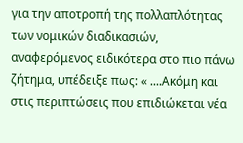για την αποτροπή της πολλαπλότητας των νομικών διαδικασιών, αναφερόμενος ειδικότερα στο πιο πάνω ζήτημα, υπέδειξε πως: « ....Ακόμη και στις περιπτώσεις που επιδιώκεται νέα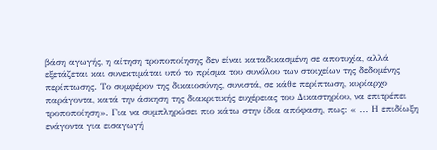βάση αγωγής, η αίτηση τροποποίησης δεν είναι καταδικασμένη σε αποτυχία, αλλά εξετάζεται και συνεκτιμάται υπό το πρίσμα του συνόλου των στοιχείων της δεδομένης περίπτωσης. Το συμφέρον της δικαιοσύνης, συνιστά, σε κάθε περίπτωση, κυρίαρχο παράγοντα, κατά την άσκηση της διακριτικής ευχέρειας του Δικαστηρίου, να επιτρέπει τροποποίηση». Για να συμπληρώσει πιο κάτω στην ίδια απόφαση, πως: « ... Η επιδίωξη ενάγοντα για εισαγωγή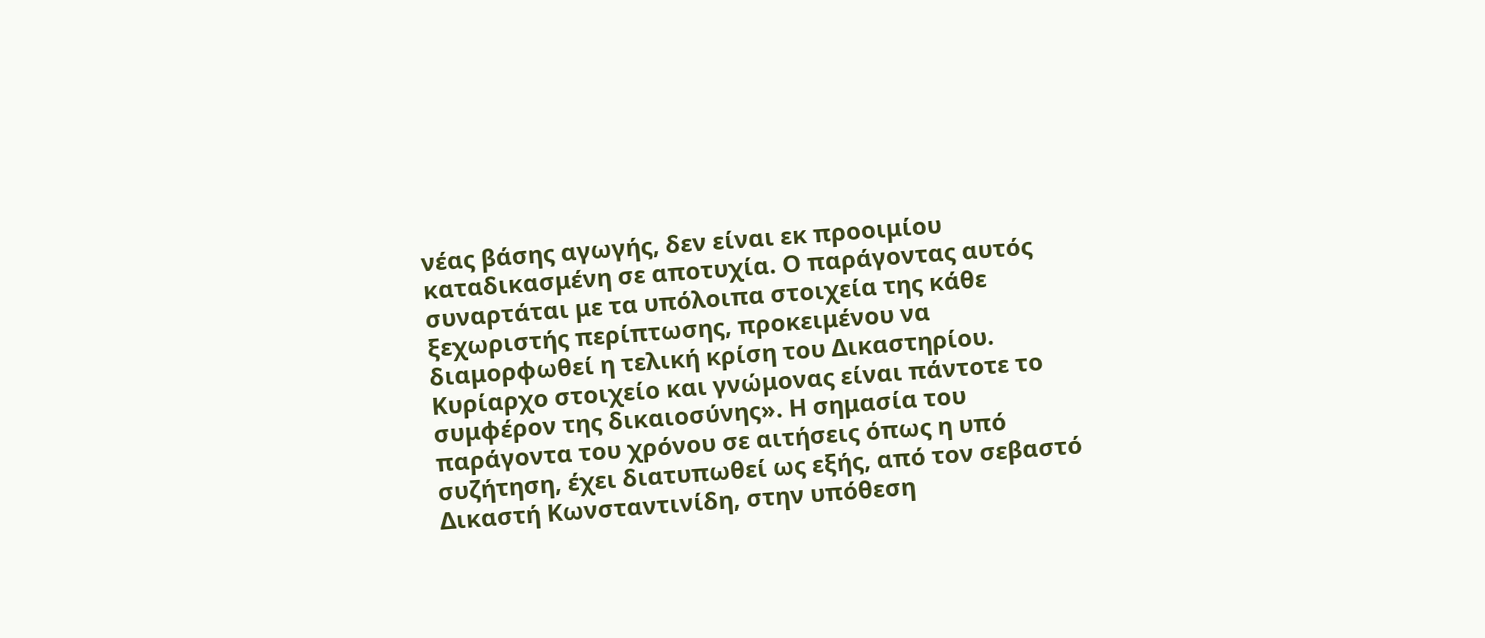νέας βάσης αγωγής, δεν είναι εκ προοιμίου καταδικασμένη σε αποτυχία. Ο παράγοντας αυτός συναρτάται με τα υπόλοιπα στοιχεία της κάθε ξεχωριστής περίπτωσης, προκειμένου να διαμορφωθεί η τελική κρίση του Δικαστηρίου. Κυρίαρχο στοιχείο και γνώμονας είναι πάντοτε το συμφέρον της δικαιοσύνης». Η σημασία του παράγοντα του χρόνου σε αιτήσεις όπως η υπό συζήτηση, έχει διατυπωθεί ως εξής, από τον σεβαστό Δικαστή Κωνσταντινίδη, στην υπόθεση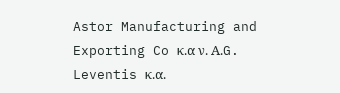Astor Manufacturing and Exporting Co κ.α ν. Α.G. Leventis κ.α.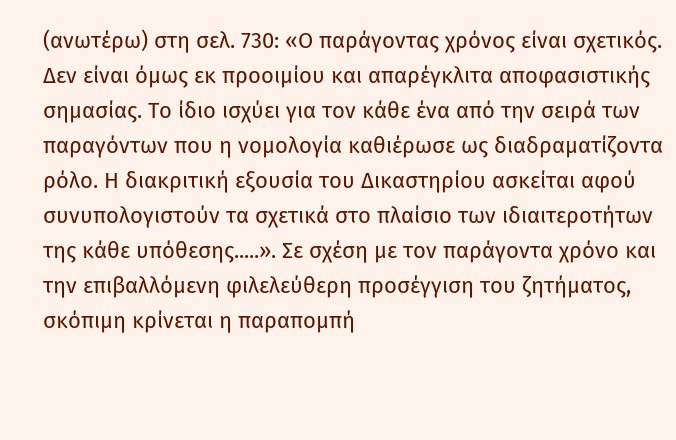(ανωτέρω) στη σελ. 730: «Ο παράγοντας χρόνος είναι σχετικός. Δεν είναι όμως εκ προοιμίου και απαρέγκλιτα αποφασιστικής σημασίας. Το ίδιο ισχύει για τον κάθε ένα από την σειρά των παραγόντων που η νομολογία καθιέρωσε ως διαδραματίζοντα ρόλο. Η διακριτική εξουσία του Δικαστηρίου ασκείται αφού συνυπολογιστούν τα σχετικά στο πλαίσιο των ιδιαιτεροτήτων της κάθε υπόθεσης.....». Σε σχέση με τον παράγοντα χρόνο και την επιβαλλόμενη φιλελεύθερη προσέγγιση του ζητήματος, σκόπιμη κρίνεται η παραπομπή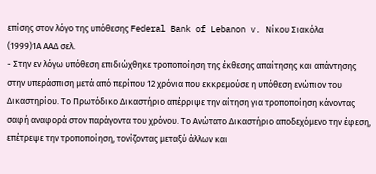επίσης στον λόγο της υπόθεσης Federal Bank of Lebanon v. Νίκου Σιακόλα
(1999)1Α ΑΑΔ σελ.
- Στην εν λόγω υπόθεση επιδιώχθηκε τροποποίηση της έκθεσης απαίτησης και απάντησης στην υπεράσπιση μετά από περίπου 12 χρόνια που εκκρεμούσε η υπόθεση ενώπιον του Δικαστηρίου. Το Πρωτόδικο Δικαστήριο απέρριψε την αίτηση για τροποποίηση κάνοντας σαφή αναφορά στον παράγοντα του χρόνου. Το Ανώτατο Δικαστήριο αποδεχόμενο την έφεση, επέτρεψε την τροποποίηση, τονίζοντας μεταξύ άλλων και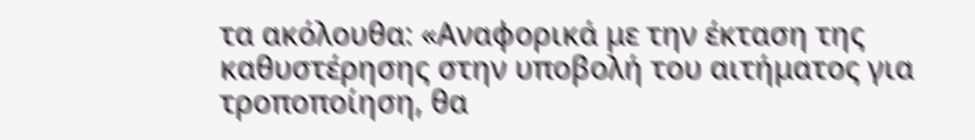τα ακόλουθα: «Αναφορικά με την έκταση της καθυστέρησης στην υποβολή του αιτήματος για τροποποίηση, θα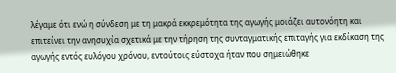λέγαμε ότι ενώ η σύνδεση με τη μακρά εκκρεμότητα της αγωγής μοιάζει αυτονόητη και επιτείνει την ανησυχία σχετικά με την τήρηση της συνταγματικής επιταγής για εκδίκαση της αγωγής εντός ευλόγου χρόνου, εντούτοις εύστοχα ήταν που σημειώθηκε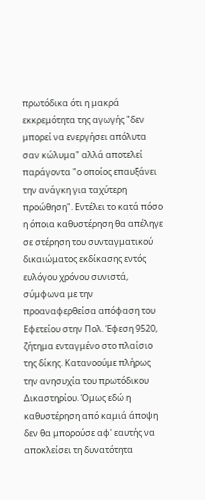πρωτόδικα ότι η μακρά εκκρεμότητα της αγωγής "δεν μπορεί να ενεργήσει απόλυτα σαν κώλυμα" αλλά αποτελεί παράγοντα "ο οποίος επαυξάνει την ανάγκη για ταχύτερη προώθηση". Εντέλει το κατά πόσο η όποια καθυστέρηση θα απέληγε σε στέρηση του συνταγματικού δικαιώματος εκδίκασης εντός ευλόγου χρόνου συνιστά, σύμφωνα με την προαναφερθείσα απόφαση του Εφετείου στην Πολ. Έφεση 9520, ζήτημα ενταγμένο στο πλαίσιο της δίκης. Κατανοούμε πλήρως την ανησυχία του πρωτόδικου Δικαστηρίου. Όμως εδώ η καθυστέρηση από καμιά άποψη δεν θα μπορούσε αφ' εαυτής να αποκλείσει τη δυνατότητα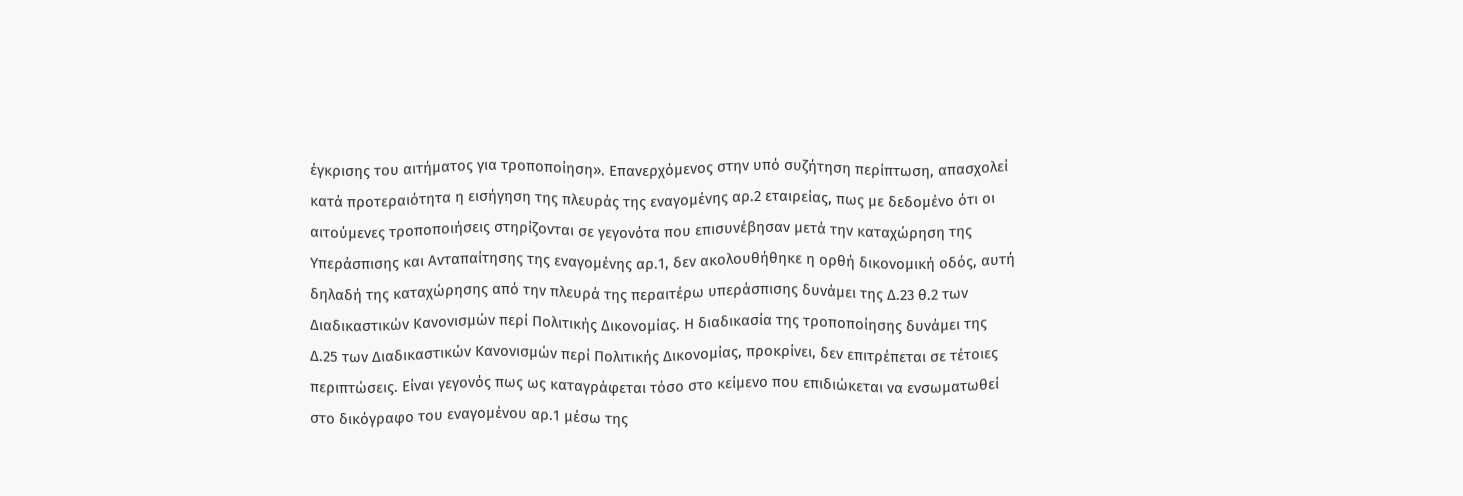έγκρισης του αιτήματος για τροποποίηση». Επανερχόμενος στην υπό συζήτηση περίπτωση, απασχολεί κατά προτεραιότητα η εισήγηση της πλευράς της εναγομένης αρ.2 εταιρείας, πως με δεδομένο ότι οι αιτούμενες τροποποιήσεις στηρίζονται σε γεγονότα που επισυνέβησαν μετά την καταχώρηση της Υπεράσπισης και Ανταπαίτησης της εναγομένης αρ.1, δεν ακολουθήθηκε η ορθή δικονομική οδός, αυτή δηλαδή της καταχώρησης από την πλευρά της περαιτέρω υπεράσπισης δυνάμει της Δ.23 θ.2 των Διαδικαστικών Κανονισμών περί Πολιτικής Δικονομίας. Η διαδικασία της τροποποίησης δυνάμει της Δ.25 των Διαδικαστικών Κανονισμών περί Πολιτικής Δικονομίας, προκρίνει, δεν επιτρέπεται σε τέτοιες περιπτώσεις. Είναι γεγονός πως ως καταγράφεται τόσο στο κείμενο που επιδιώκεται να ενσωματωθεί στο δικόγραφο του εναγομένου αρ.1 μέσω της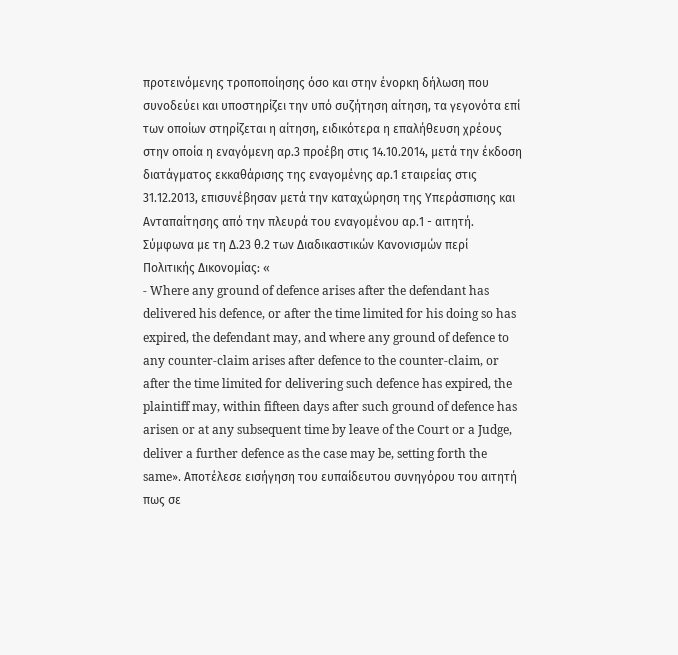προτεινόμενης τροποποίησης όσο και στην ένορκη δήλωση που συνοδεύει και υποστηρίζει την υπό συζήτηση αίτηση, τα γεγονότα επί των οποίων στηρίζεται η αίτηση, ειδικότερα η επαλήθευση χρέους στην οποία η εναγόμενη αρ.3 προέβη στις 14.10.2014, μετά την έκδοση διατάγματος εκκαθάρισης της εναγομένης αρ.1 εταιρείας στις 31.12.2013, επισυνέβησαν μετά την καταχώρηση της Υπεράσπισης και Ανταπαίτησης από την πλευρά του εναγομένου αρ.1 - αιτητή. Σύμφωνα με τη Δ.23 θ.2 των Διαδικαστικών Κανονισμών περί Πολιτικής Δικονομίας: «
- Where any ground of defence arises after the defendant has delivered his defence, or after the time limited for his doing so has expired, the defendant may, and where any ground of defence to any counter-claim arises after defence to the counter-claim, or after the time limited for delivering such defence has expired, the plaintiff may, within fifteen days after such ground of defence has arisen or at any subsequent time by leave of the Court or a Judge, deliver a further defence as the case may be, setting forth the same». Αποτέλεσε εισήγηση του ευπαίδευτου συνηγόρου του αιτητή πως σε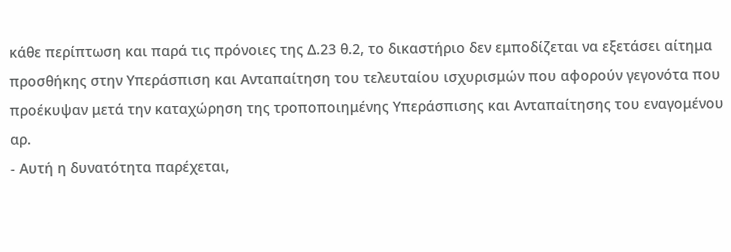κάθε περίπτωση και παρά τις πρόνοιες της Δ.23 θ.2, το δικαστήριο δεν εμποδίζεται να εξετάσει αίτημα προσθήκης στην Υπεράσπιση και Ανταπαίτηση του τελευταίου ισχυρισμών που αφορούν γεγονότα που προέκυψαν μετά την καταχώρηση της τροποποιημένης Υπεράσπισης και Ανταπαίτησης του εναγομένου αρ.
- Αυτή η δυνατότητα παρέχεται,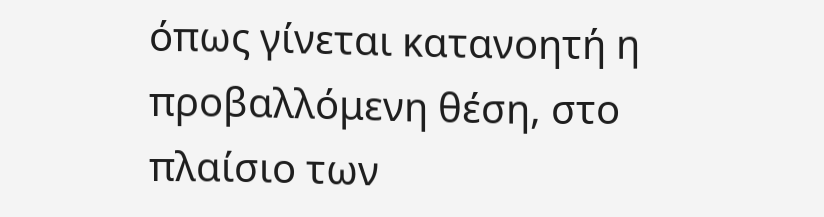όπως γίνεται κατανοητή η προβαλλόμενη θέση, στο πλαίσιο των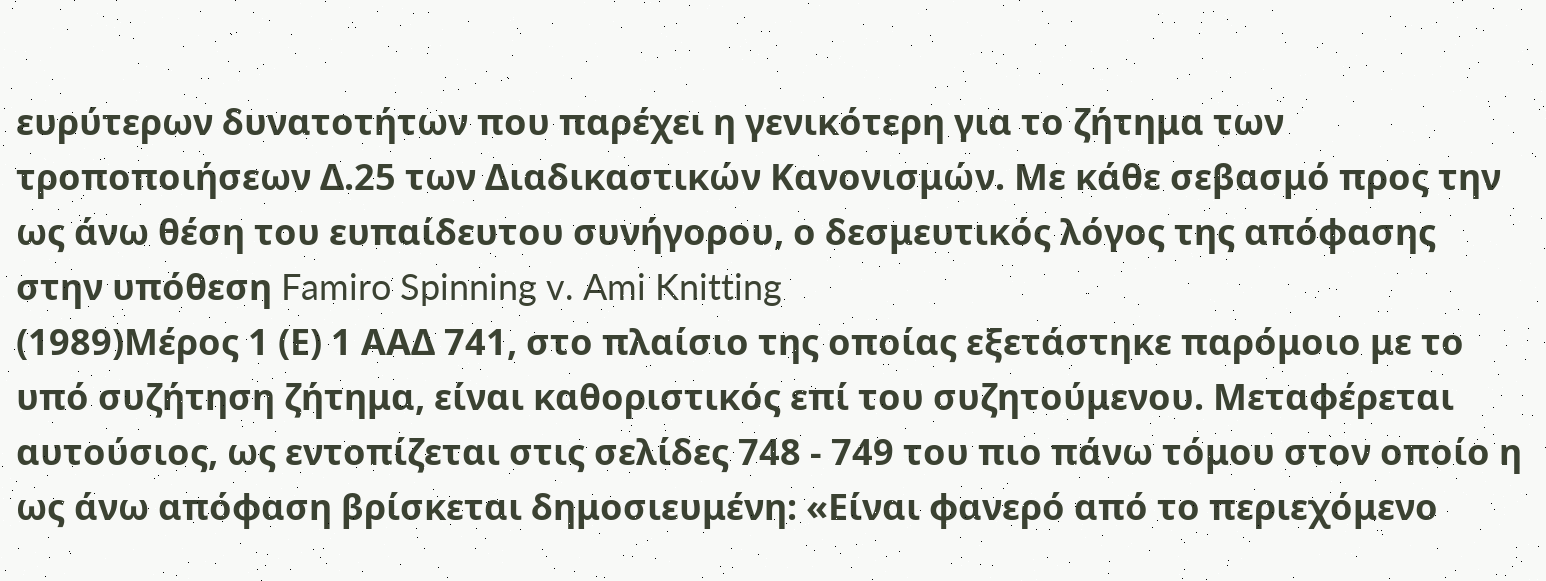ευρύτερων δυνατοτήτων που παρέχει η γενικότερη για το ζήτημα των τροποποιήσεων Δ.25 των Διαδικαστικών Κανονισμών. Με κάθε σεβασμό προς την ως άνω θέση του ευπαίδευτου συνήγορου, ο δεσμευτικός λόγος της απόφασης στην υπόθεση Famiro Spinning v. Ami Knitting
(1989)Μέρος 1 (Ε) 1 ΑΑΔ 741, στο πλαίσιο της οποίας εξετάστηκε παρόμοιο με το υπό συζήτηση ζήτημα, είναι καθοριστικός επί του συζητούμενου. Μεταφέρεται αυτούσιος, ως εντοπίζεται στις σελίδες 748 - 749 του πιο πάνω τόμου στον οποίο η ως άνω απόφαση βρίσκεται δημοσιευμένη: «Είναι φανερό από το περιεχόμενο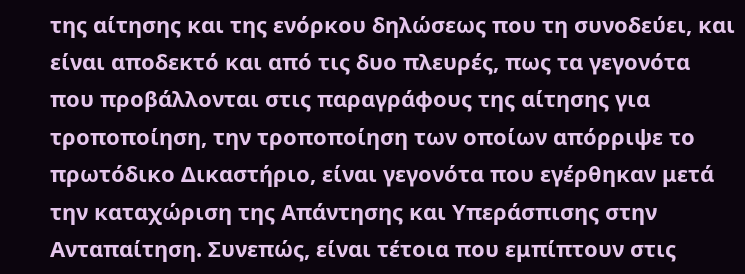της αίτησης και της ενόρκου δηλώσεως που τη συνοδεύει, και είναι αποδεκτό και από τις δυο πλευρές, πως τα γεγονότα που προβάλλονται στις παραγράφους της αίτησης για τροποποίηση, την τροποποίηση των οποίων απόρριψε το πρωτόδικο Δικαστήριο, είναι γεγονότα που εγέρθηκαν μετά την καταχώριση της Απάντησης και Υπεράσπισης στην Ανταπαίτηση. Συνεπώς, είναι τέτοια που εμπίπτουν στις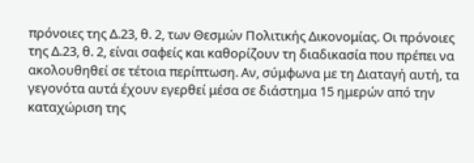πρόνοιες της Δ.23, θ. 2, των Θεσμών Πολιτικής Δικονομίας. Οι πρόνοιες της Δ.23, θ. 2, είναι σαφείς και καθορίζουν τη διαδικασία που πρέπει να ακολουθηθεί σε τέτοια περίπτωση. Αν, σύμφωνα με τη Διαταγή αυτή, τα γεγονότα αυτά έχουν εγερθεί μέσα σε διάστημα 15 ημερών από την καταχώριση της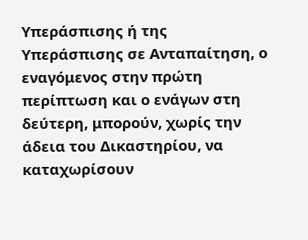Υπεράσπισης ή της Υπεράσπισης σε Ανταπαίτηση, ο εναγόμενος στην πρώτη περίπτωση και ο ενάγων στη δεύτερη, μπορούν, χωρίς την άδεια του Δικαστηρίου, να καταχωρίσουν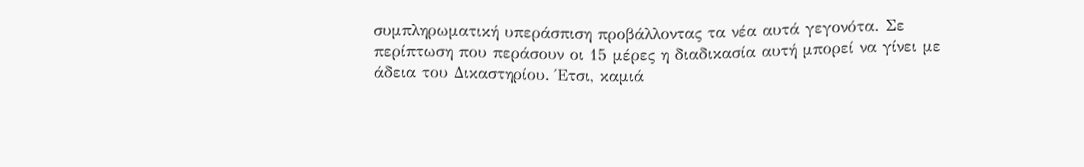συμπληρωματική υπεράσπιση προβάλλοντας τα νέα αυτά γεγονότα. Σε περίπτωση που περάσουν οι 15 μέρες η διαδικασία αυτή μπορεί να γίνει με άδεια του Δικαστηρίου. Έτσι, καμιά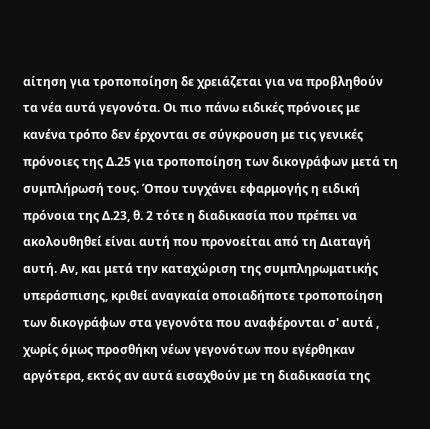αίτηση για τροποποίηση δε χρειάζεται για να προβληθούν τα νέα αυτά γεγονότα. Οι πιο πάνω ειδικές πρόνοιες με κανένα τρόπο δεν έρχονται σε σύγκρουση με τις γενικές πρόνοιες της Δ.25 για τροποποίηση των δικογράφων μετά τη συμπλήρωσή τους. Όπου τυγχάνει εφαρμογής η ειδική πρόνοια της Δ.23, θ. 2 τότε η διαδικασία που πρέπει να ακολουθηθεί είναι αυτή που προνοείται από τη Διαταγή αυτή. Αν, και μετά την καταχώριση της συμπληρωματικής υπεράσπισης, κριθεί αναγκαία οποιαδήποτε τροποποίηση των δικογράφων στα γεγονότα που αναφέρονται σ' αυτά , χωρίς όμως προσθήκη νέων γεγονότων που εγέρθηκαν αργότερα, εκτός αν αυτά εισαχθούν με τη διαδικασία της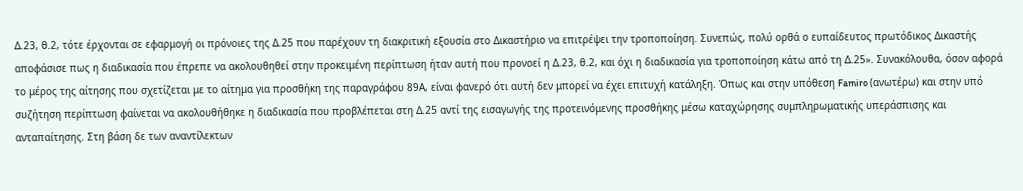Δ.23, θ.2, τότε έρχονται σε εφαρμογή οι πρόνοιες της Δ.25 που παρέχουν τη διακριτική εξουσία στο Δικαστήριο να επιτρέψει την τροποποίηση. Συνεπώς, πολύ ορθά ο ευπαίδευτος πρωτόδικος Δικαστής αποφάσισε πως η διαδικασία που έπρεπε να ακολουθηθεί στην προκειμένη περίπτωση ήταν αυτή που προνοεί η Δ.23, θ.2, και όχι η διαδικασία για τροποποίηση κάτω από τη Δ.25». Συνακόλουθα, όσον αφορά το μέρος της αίτησης που σχετίζεται με το αίτημα για προσθήκη της παραγράφου 89Α, είναι φανερό ότι αυτή δεν μπορεί να έχει επιτυχή κατάληξη. Όπως και στην υπόθεση Famiro (ανωτέρω) και στην υπό συζήτηση περίπτωση φαίνεται να ακολουθήθηκε η διαδικασία που προβλέπεται στη Δ.25 αντί της εισαγωγής της προτεινόμενης προσθήκης μέσω καταχώρησης συμπληρωματικής υπεράσπισης και ανταπαίτησης. Στη βάση δε των αναντίλεκτων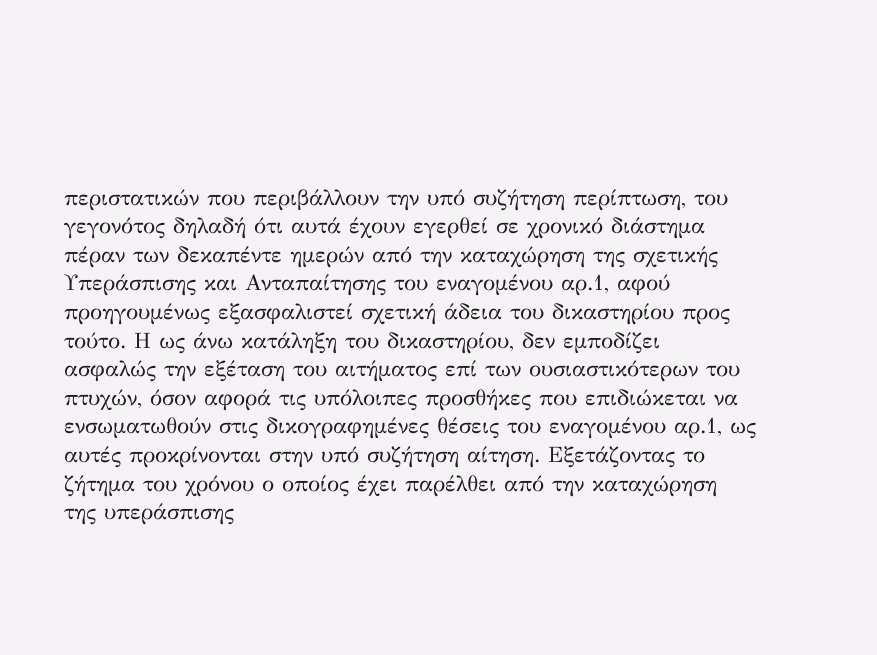περιστατικών που περιβάλλουν την υπό συζήτηση περίπτωση, του γεγονότος δηλαδή ότι αυτά έχουν εγερθεί σε χρονικό διάστημα πέραν των δεκαπέντε ημερών από την καταχώρηση της σχετικής Υπεράσπισης και Ανταπαίτησης του εναγομένου αρ.1, αφού προηγουμένως εξασφαλιστεί σχετική άδεια του δικαστηρίου προς τούτο. Η ως άνω κατάληξη του δικαστηρίου, δεν εμποδίζει ασφαλώς την εξέταση του αιτήματος επί των ουσιαστικότερων του πτυχών, όσον αφορά τις υπόλοιπες προσθήκες που επιδιώκεται να ενσωματωθούν στις δικογραφημένες θέσεις του εναγομένου αρ.1, ως αυτές προκρίνονται στην υπό συζήτηση αίτηση. Εξετάζοντας το ζήτημα του χρόνου ο οποίος έχει παρέλθει από την καταχώρηση της υπεράσπισης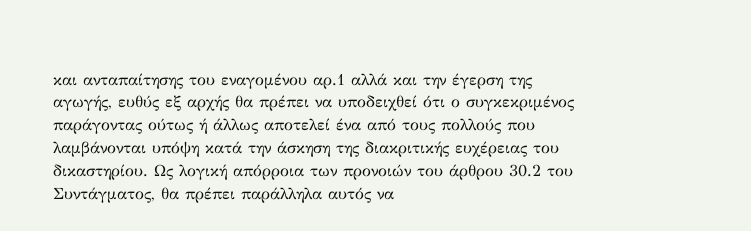και ανταπαίτησης του εναγομένου αρ.1 αλλά και την έγερση της αγωγής, ευθύς εξ αρχής θα πρέπει να υποδειχθεί ότι ο συγκεκριμένος παράγοντας ούτως ή άλλως αποτελεί ένα από τους πολλούς που λαμβάνονται υπόψη κατά την άσκηση της διακριτικής ευχέρειας του δικαστηρίου. Ως λογική απόρροια των προνοιών του άρθρου 30.2 του Συντάγματος, θα πρέπει παράλληλα αυτός να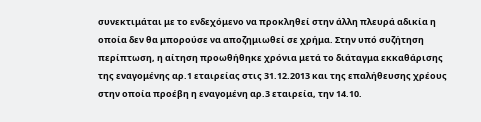συνεκτιμάται με το ενδεχόμενο να προκληθεί στην άλλη πλευρά αδικία η οποία δεν θα μπορούσε να αποζημιωθεί σε χρήμα. Στην υπό συζήτηση περίπτωση, η αίτηση προωθήθηκε χρόνια μετά το διάταγμα εκκαθάρισης της εναγομένης αρ.1 εταιρείας στις 31.12.2013 και της επαλήθευσης χρέους στην οποία προέβη η εναγομένη αρ.3 εταιρεία, την 14.10.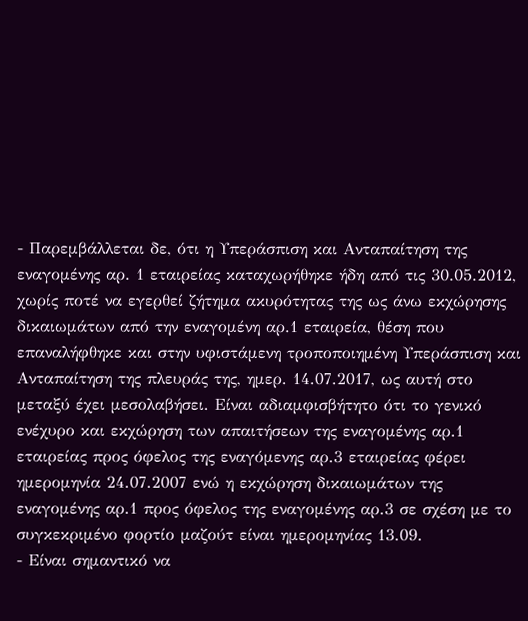- Παρεμβάλλεται δε, ότι η Υπεράσπιση και Ανταπαίτηση της εναγομένης αρ. 1 εταιρείας καταχωρήθηκε ήδη από τις 30.05.2012, χωρίς ποτέ να εγερθεί ζήτημα ακυρότητας της ως άνω εκχώρησης δικαιωμάτων από την εναγομένη αρ.1 εταιρεία, θέση που επαναλήφθηκε και στην υφιστάμενη τροποποιημένη Υπεράσπιση και Ανταπαίτηση της πλευράς της, ημερ. 14.07.2017, ως αυτή στο μεταξύ έχει μεσολαβήσει. Είναι αδιαμφισβήτητο ότι το γενικό ενέχυρο και εκχώρηση των απαιτήσεων της εναγομένης αρ.1 εταιρείας προς όφελος της εναγόμενης αρ.3 εταιρείας φέρει ημερομηνία 24.07.2007 ενώ η εκχώρηση δικαιωμάτων της εναγομένης αρ.1 προς όφελος της εναγομένης αρ.3 σε σχέση με το συγκεκριμένο φορτίο μαζούτ είναι ημερομηνίας 13.09.
- Είναι σημαντικό να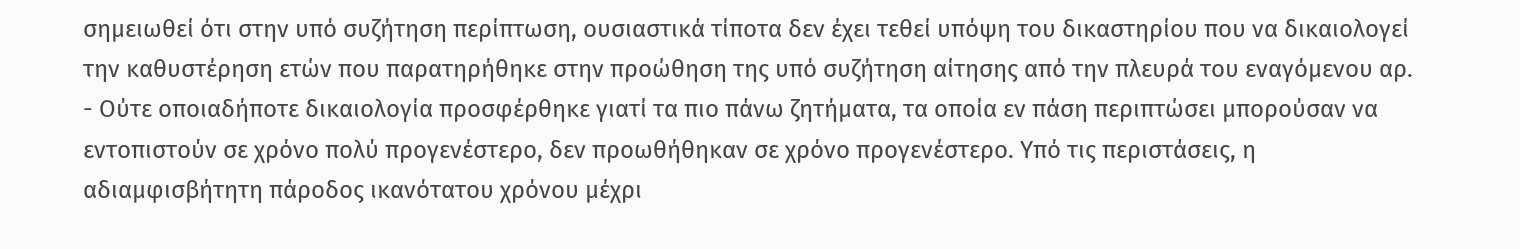σημειωθεί ότι στην υπό συζήτηση περίπτωση, ουσιαστικά τίποτα δεν έχει τεθεί υπόψη του δικαστηρίου που να δικαιολογεί την καθυστέρηση ετών που παρατηρήθηκε στην προώθηση της υπό συζήτηση αίτησης από την πλευρά του εναγόμενου αρ.
- Ούτε οποιαδήποτε δικαιολογία προσφέρθηκε γιατί τα πιο πάνω ζητήματα, τα οποία εν πάση περιπτώσει μπορούσαν να εντοπιστούν σε χρόνο πολύ προγενέστερο, δεν προωθήθηκαν σε χρόνο προγενέστερο. Υπό τις περιστάσεις, η αδιαμφισβήτητη πάροδος ικανότατου χρόνου μέχρι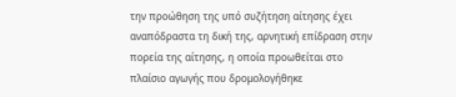την προώθηση της υπό συζήτηση αίτησης έχει αναπόδραστα τη δική της, αρνητική επίδραση στην πορεία της αίτησης, η οποία προωθείται στο πλαίσιο αγωγής που δρομολογήθηκε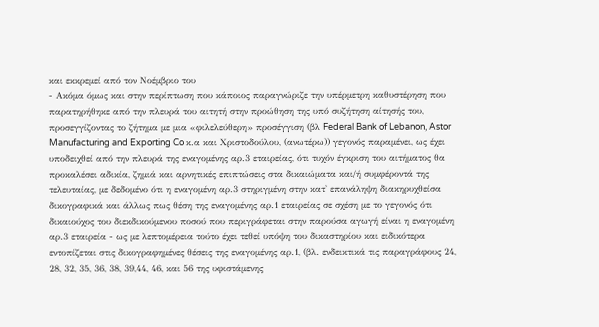και εκκρεμεί από τον Νοέμβριο του
- Ακόμα όμως και στην περίπτωση που κάποιος παραγνώριζε την υπέρμετρη καθυστέρηση που παρατηρήθηκε από την πλευρά του αιτητή στην προώθηση της υπό συζήτηση αίτησής του, προσεγγίζοντας το ζήτημα με μια «φιλελεύθερη» προσέγγιση (βλ Federal Bank of Lebanon, Astor Manufacturing and Exporting Co κ.α και Χριστοδούλου, (ανωτέρω)) γεγονός παραμένει, ως έχει υποδειχθεί από την πλευρά της εναγομένης αρ.3 εταιρείας, ότι τυχόν έγκριση του αιτήματος θα προκαλέσει αδικία, ζημιά και αρνητικές επιπτώσεις στα δικαιώματα και/ή συμφέροντά της τελευταίας, με δεδομένο ότι η εναγομένη αρ.3 στηριγμένη στην κατ' επανάληψη διακηρυχθείσα δικογραφικά και άλλως πως θέση της εναγομένης αρ.1 εταιρείας σε σχέση με το γεγονός ότι δικαιούχος του διεκδικούμενου ποσού που περιγράφεται στην παρούσα αγωγή είναι η εναγομένη αρ.3 εταιρεία - ως με λεπτομέρεια τούτο έχει τεθεί υπόψη του δικαστηρίου και ειδικότερα εντοπίζεται στις δικογραφημένες θέσεις της εναγομένης αρ.1, (βλ. ενδεικτικά τις παραγράφους 24, 28, 32, 35, 36, 38, 39,44, 46, και 56 της υφιστάμενης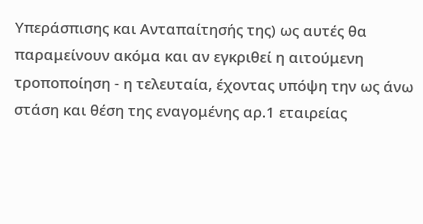Υπεράσπισης και Ανταπαίτησής της) ως αυτές θα παραμείνουν ακόμα και αν εγκριθεί η αιτούμενη τροποποίηση - η τελευταία, έχοντας υπόψη την ως άνω στάση και θέση της εναγομένης αρ.1 εταιρείας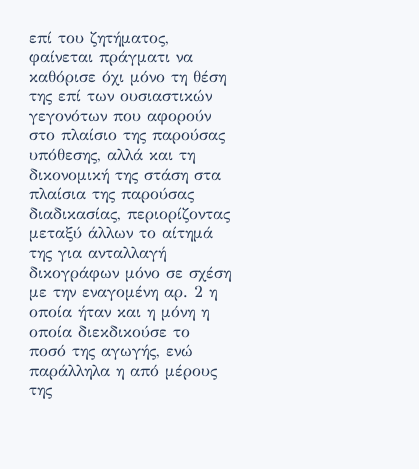επί του ζητήματος, φαίνεται πράγματι να καθόρισε όχι μόνο τη θέση της επί των ουσιαστικών γεγονότων που αφορούν στο πλαίσιο της παρούσας υπόθεσης, αλλά και τη δικονομική της στάση στα πλαίσια της παρούσας διαδικασίας, περιορίζοντας μεταξύ άλλων το αίτημά της για ανταλλαγή δικογράφων μόνο σε σχέση με την εναγομένη αρ. 2 η οποία ήταν και η μόνη η οποία διεκδικούσε το ποσό της αγωγής, ενώ παράλληλα η από μέρους της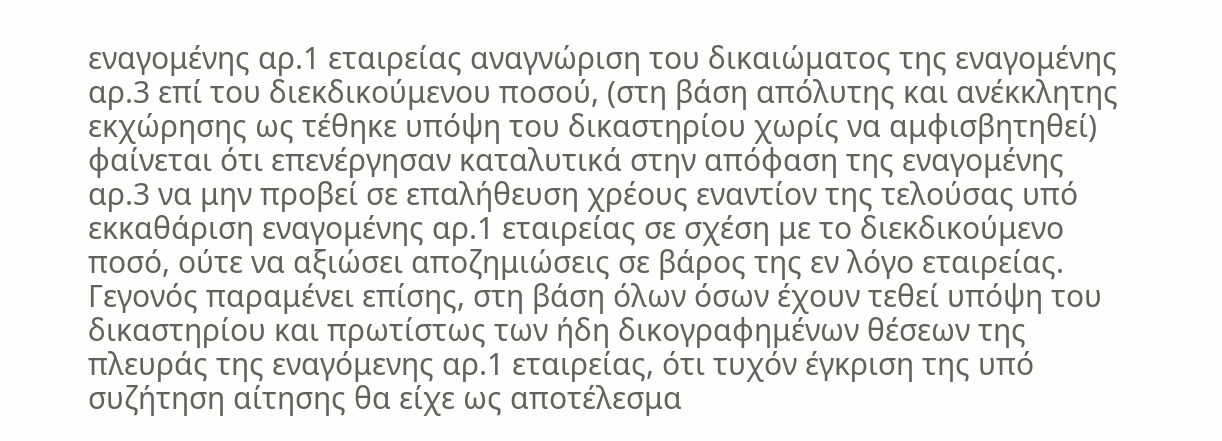εναγομένης αρ.1 εταιρείας αναγνώριση του δικαιώματος της εναγομένης αρ.3 επί του διεκδικούμενου ποσού, (στη βάση απόλυτης και ανέκκλητης εκχώρησης ως τέθηκε υπόψη του δικαστηρίου χωρίς να αμφισβητηθεί) φαίνεται ότι επενέργησαν καταλυτικά στην απόφαση της εναγομένης αρ.3 να μην προβεί σε επαλήθευση χρέους εναντίον της τελούσας υπό εκκαθάριση εναγομένης αρ.1 εταιρείας σε σχέση με το διεκδικούμενο ποσό, ούτε να αξιώσει αποζημιώσεις σε βάρος της εν λόγο εταιρείας. Γεγονός παραμένει επίσης, στη βάση όλων όσων έχουν τεθεί υπόψη του δικαστηρίου και πρωτίστως των ήδη δικογραφημένων θέσεων της πλευράς της εναγόμενης αρ.1 εταιρείας, ότι τυχόν έγκριση της υπό συζήτηση αίτησης θα είχε ως αποτέλεσμα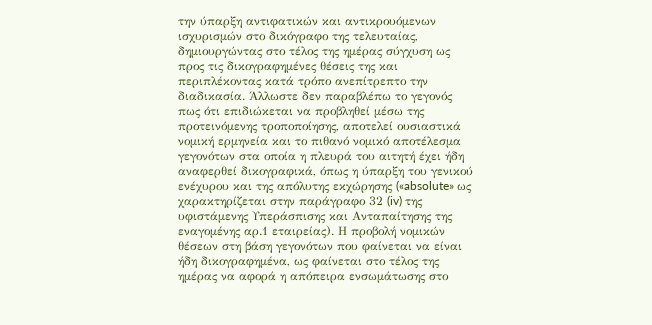την ύπαρξη αντιφατικών και αντικρουόμενων ισχυρισμών στο δικόγραφο της τελευταίας, δημιουργώντας στο τέλος της ημέρας σύγχυση ως προς τις δικογραφημένες θέσεις της και περιπλέκοντας κατά τρόπο ανεπίτρεπτο την διαδικασία. Άλλωστε δεν παραβλέπω το γεγονός πως ότι επιδιώκεται να προβληθεί μέσω της προτεινόμενης τροποποίησης, αποτελεί ουσιαστικά νομική ερμηνεία και το πιθανό νομικό αποτέλεσμα γεγονότων στα οποία η πλευρά του αιτητή έχει ήδη αναφερθεί δικογραφικά, όπως η ύπαρξη του γενικού ενέχυρου και της απόλυτης εκχώρησης («absolute» ως χαρακτηρίζεται στην παράγραφο 32 (iv) της υφιστάμενης Υπεράσπισης και Ανταπαίτησης της εναγομένης αρ.1 εταιρείας). Η προβολή νομικών θέσεων στη βάση γεγονότων που φαίνεται να είναι ήδη δικογραφημένα, ως φαίνεται στο τέλος της ημέρας να αφορά η απόπειρα ενσωμάτωσης στο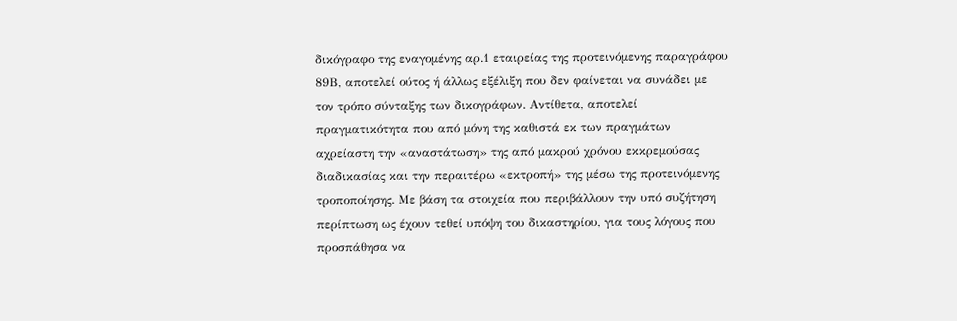δικόγραφο της εναγομένης αρ.1 εταιρείας της προτεινόμενης παραγράφου 89Β, αποτελεί ούτος ή άλλως εξέλιξη που δεν φαίνεται να συνάδει με τον τρόπο σύνταξης των δικογράφων. Αντίθετα, αποτελεί πραγματικότητα που από μόνη της καθιστά εκ των πραγμάτων αχρείαστη την «αναστάτωση» της από μακρού χρόνου εκκρεμούσας διαδικασίας και την περαιτέρω «εκτροπή» της μέσω της προτεινόμενης τροποποίησης. Με βάση τα στοιχεία που περιβάλλουν την υπό συζήτηση περίπτωση ως έχουν τεθεί υπόψη του δικαστηρίου, για τους λόγους που προσπάθησα να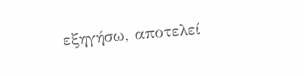εξηγήσω, αποτελεί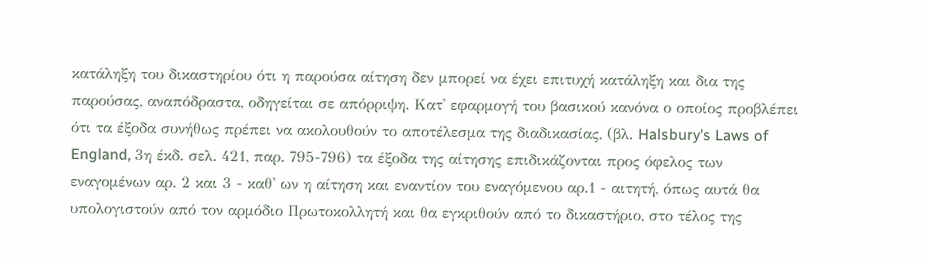κατάληξη του δικαστηρίου ότι η παρούσα αίτηση δεν μπορεί να έχει επιτυχή κατάληξη και δια της παρούσας, αναπόδραστα, οδηγείται σε απόρριψη. Κατ' εφαρμογή του βασικού κανόνα ο οποίος προβλέπει ότι τα έξοδα συνήθως πρέπει να ακολουθούν το αποτέλεσμα της διαδικασίας, (βλ. Halsbury's Laws of England, 3η έκδ. σελ. 421, παρ. 795-796) τα έξοδα της αίτησης επιδικάζονται προς όφελος των εναγομένων αρ. 2 και 3 - καθ' ων η αίτηση και εναντίον του εναγόμενου αρ.1 - αιτητή, όπως αυτά θα υπολογιστούν από τον αρμόδιο Πρωτοκολλητή και θα εγκριθούν από το δικαστήριο, στο τέλος της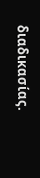διαδικασίας.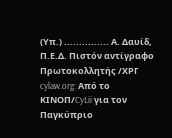(Υπ.) ............... Α. Δαυίδ, Π.Ε.Δ. Πιστόν αντίγραφο Πρωτοκολλητής /ΧΡΓ cylaw.org: Από το ΚΙΝOΠ/CyLii για τον Παγκύπριο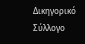Δικηγορικό Σύλλογο